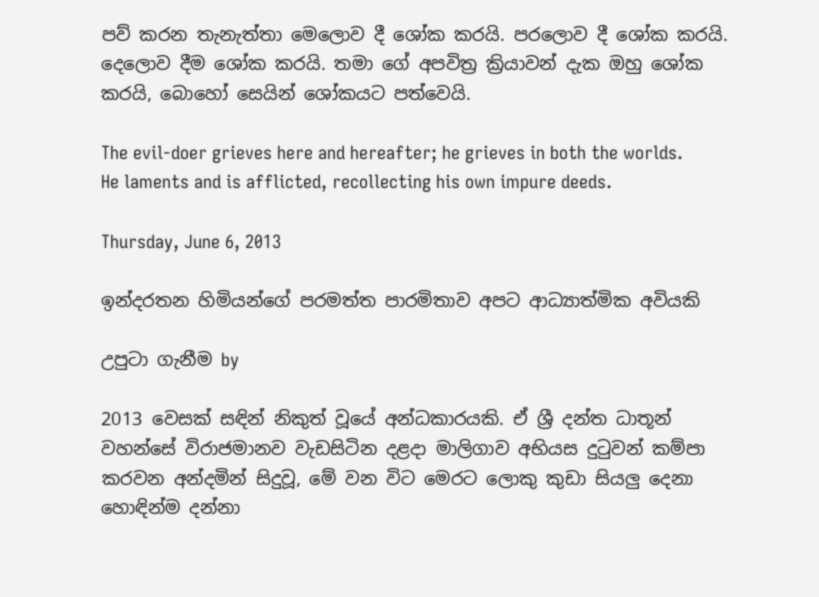පව් කරන තැනැත්තා මෙලොව දී ශෝක කරයි. පරලොව දී ශෝක කරයි. දෙලොව දීම ශෝක කරයි. තමා ගේ අපවිත්‍ර ක්‍රියාවන් දැක ඔහු ශෝක කරයි, බොහෝ සෙයින් ශෝකයට පත්වෙයි.

The evil-doer grieves here and hereafter; he grieves in both the worlds. He laments and is afflicted, recollecting his own impure deeds.

Thursday, June 6, 2013

ඉන්දරතන හිමියන්ගේ පරමත්ත පාරමිතාව අපට ආධ්‍යාත්මික අවියකි

උපුටා ගැනීම by

2013 වෙසක්‌ සඳින් නිකුත් වූයේ අන්ධකාරයකි. ඒ ශ්‍රී දන්ත ධාතූන් වහන්සේ විරාජමානව වැඩසිටින දළදා මාලිගාව අභියස දුටුවන් කම්පා කරවන අන්දමින් සිදුවූ, මේ වන විට මෙරට ලොකු කුඩා සියලු දෙනා හොඳින්ම දන්නා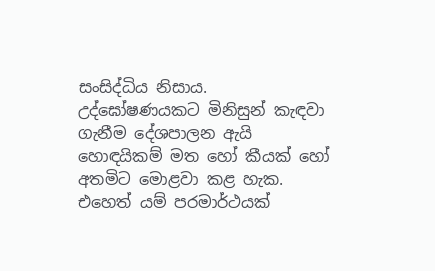සංසිද්ධිය නිසාය. උද්ඝෝෂණයකට මිනිසුන් කැඳවා ගැනීම දේශපාලන ඇයි හොඳයිකම් මත හෝ කීයක්‌ හෝ අතමිට මොළවා කළ හැක. එහෙත් යම් පරමාර්ථයක්‌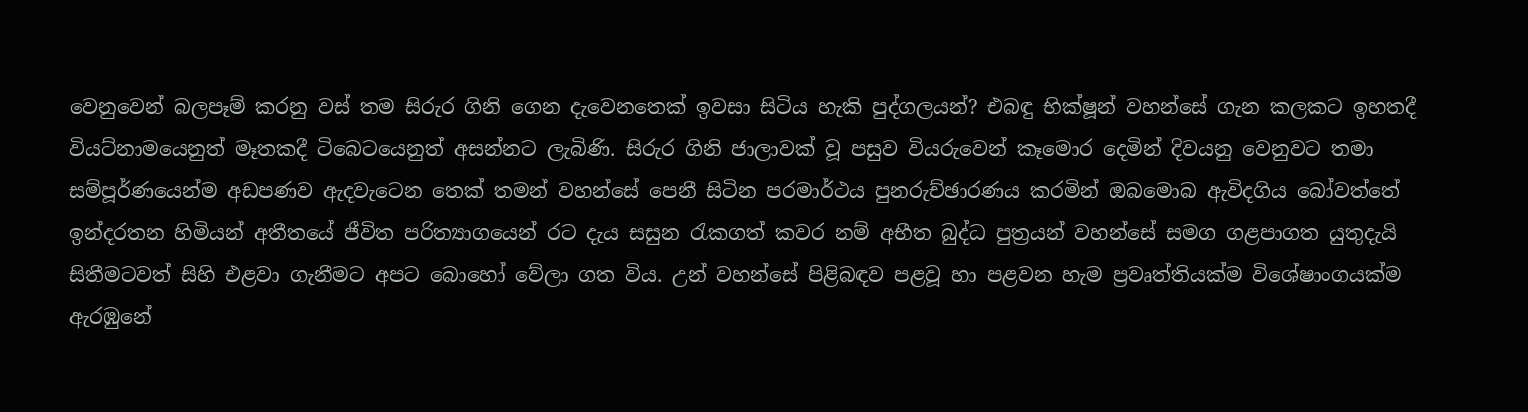වෙනුවෙන් බලපෑම් කරනු වස්‌ තම සිරුර ගිනි ගෙන දැවෙනතෙක්‌ ඉවසා සිටිය හැකි පුද්ගලයන්? එබඳු භික්‌ෂූන් වහන්සේ ගැන කලකට ඉහතදී වියට්‌නාමයෙනුත් මෑතකදී ටිබෙටයෙනුත් අසන්නට ලැබිණි. සිරුර ගිනි ජාලාවක්‌ වූ පසුව වියරුවෙන් කෑමොර දෙමින් දිවයනු වෙනුවට තමා සම්පූර්ණයෙන්ම අඩපණව ඇදවැටෙන තෙක්‌ තමන් වහන්සේ පෙනී සිටින පරමාර්ථය පුනරුච්ඡාරණය කරමින් ඔබමොබ ඇවිදගිය බෝවත්තේ ඉන්දරතන හිමියන් අතීතයේ ජීවිත පරිත්‍යාගයෙන් රට දැය සසුන රැකගත් කවර නම් අභීත බුද්ධ පුත්‍රයන් වහන්සේ සමග ගළපාගත යුතුදැයි සිතීමටවත් සිහි එළවා ගැනීමට අපට බොහෝ වේලා ගත විය. උන් වහන්සේ පිළිබඳව පළවූ හා පළවන හැම ප්‍රවෘත්තියක්‌ම විශේෂාංගයක්‌ම ඇරඹුනේ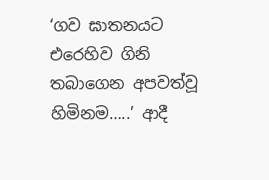‘ගව ඝාතනයට එරෙහිව ගිනි තබාගෙන අපවත්වූ හිමිනම…..’ ආදී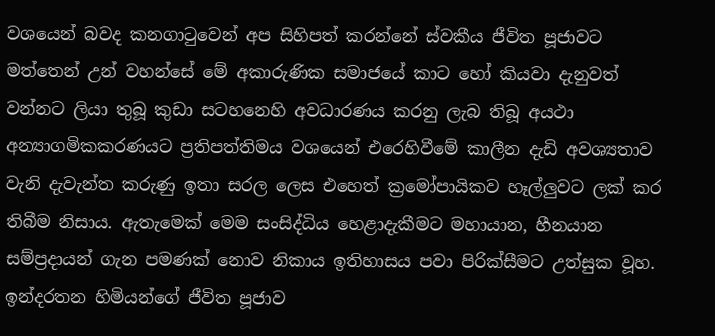වශයෙන් බවද කනගාටුවෙන් අප සිහිපත් කරන්නේ ස්‌වකීය ජීවිත පූජාවට මත්තෙන් උන් වහන්සේ මේ අකාරුණික සමාජයේ කාට හෝ කියවා දැනුවත් වන්නට ලියා තුබූ කුඩා සටහනෙහි අවධාරණය කරනු ලැබ තිබූ අයථා අන්‍යාගමිකකරණයට ප්‍රතිපත්තිමය වශයෙන් එරෙහිවීමේ කාලීන දැඩි අවශ්‍යතාව වැනි දැවැන්ත කරුණු ඉතා සරල ලෙස එහෙත් ක්‍රමෝපායිකව හෑල්ලුවට ලක්‌ කර තිබීම නිසාය. ඇතැමෙක්‌ මෙම සංසිද්ධිය හෙළාදැකීමට මහායාන, හීනයාන සම්ප්‍රදායන් ගැන පමණක්‌ නොව නිකාය ඉතිහාසය පවා පිරික්‌සීමට උත්සුක වූහ.
ඉන්දරතන හිමියන්ගේ ජීවිත පූජාව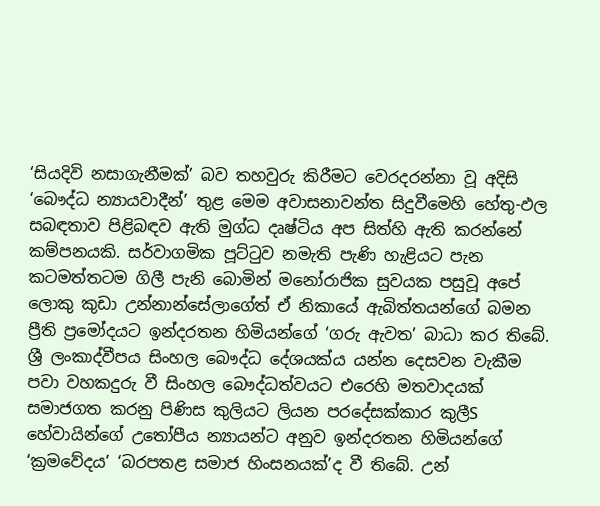‘සියදිවි නසාගැනීමක්‌’ බව තහවුරු කිරීමට වෙරදරන්නා වූ අදිසි ‘බෞද්ධ න්‍යායවාදීන්’ තුළ මෙම අවාසනාවන්ත සිදුවීමෙහි හේතු-ඵල සබඳතාව පිළිබඳව ඇති මුග්ධ දෘෂ්ටිය අප සිත්හි ඇති කරන්නේ කම්පනයකි. සර්වාගමික පූට්‌ටුව නමැති පැණි හැළියට පැන කටමත්තටම ගිලී පැනි බොමින් මනෝරාජික සුවයක පසුවූ අපේ ලොකු කුඩා උන්නාන්සේලාගේත් ඒ නිකායේ ඇබිත්තයන්ගේ බමන ප්‍රීති ප්‍රමෝදයට ඉන්දරතන හිමියන්ගේ ‘ගරු ඇවත’ බාධා කර තිබේ. ශ්‍රී ලංකාද්වීපය සිංහල බෞද්ධ දේශයක්‌ය යන්න දෙසවන වැකීම පවා වහකදුරු වී සිංහල බෞද්ධත්වයට එරෙහි මතවාදයක්‌ සමාජගත කරනු පිණිස කුලියට ලියන පරදේසක්‌කාර කුලීS හේවායින්ගේ උතෝපීය න්‍යායන්ට අනුව ඉන්දරතන හිමියන්ගේ ‘ක්‍රමවේදය’ ‘බරපතළ සමාජ හිංසනයක්‌’ද වී තිබේ. උන්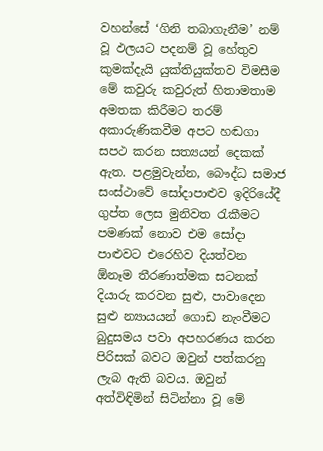වහන්සේ ‘ගිනි තබාගැනීම’ නම් වූ ඵලයට පදනම් වූ හේතුව කුමක්‌දැයි යුක්‌තියුක්‌තව විමසීම මේ කවුරු කවුරුත් හිතාමතාම අමතක කිරීමට තරම් අකාරුණිකවීම අපට හඬගා සපථ කරන සත්‍යයන් දෙකක්‌ ඇත. පළමුවැන්න, බෞද්ධ සමාජ සංස්‌ථාවේ සෝදාපාළුව ඉදිරියේදී ගුප්ත ලෙස මුනිවත රැකීමට පමණක්‌ නොව එම සෝදා පාළුවට එරෙහිව දියත්වන ඕනෑම තීරණාත්මක සටනක්‌ දියාරු කරවන සුළු, පාවාදෙන සුළු න්‍යායයන් ගොඩ නැංවීමට බුදුසමය පවා අපහරණය කරන පිරිසක්‌ බවට ඔවුන් පත්කරනු ලැබ ඇති බවය. ඔවුන් අත්විඳිමින් සිටින්නා වූ මේ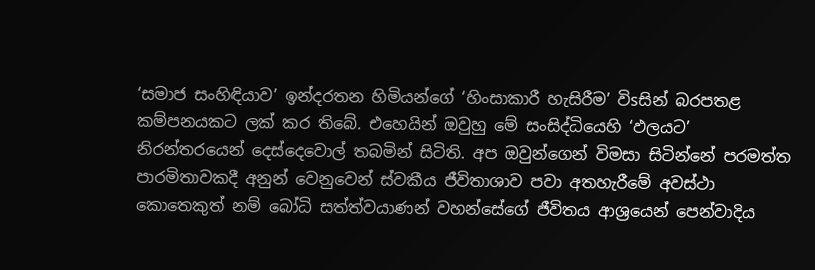‘සමාජ සංහිඳියාව’ ඉන්දරතන හිමියන්ගේ ‘හිංසාකාරී හැසිරීම’ විsසින් බරපතළ කම්පනයකට ලක්‌ කර තිබේ. එහෙයින් ඔවුහු මේ සංසිද්ධියෙහි ‘ඵලයට’ නිරන්තරයෙන් දෙස්‌දෙවොල් තබමින් සිටිති. අප ඔවුන්ගෙන් විමසා සිටින්නේ පරමත්ත පාරමිතාවකදී අනුන් වෙනුවෙන් ස්‌වකීය ජීවිතාශාව පවා අතහැරීමේ අවස්‌ථා කොතෙකුත් නම් බෝධි සත්ත්වයාණන් වහන්සේගේ ජීවිතය ආශ්‍රයෙන් පෙන්වාදිය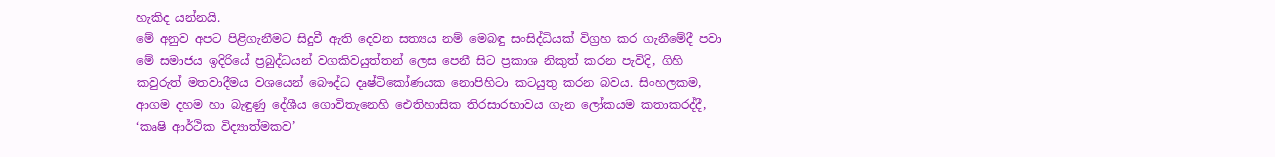හැකිද යන්නයි.
මේ අනුව අපට පිළිගැනීමට සිදුවී ඇති දෙවන සත්‍යය නම් මෙබඳු සංසිද්ධියක්‌ විග්‍රහ කර ගැනීමේදී පවා මේ සමාජය ඉදිරියේ ප්‍රබුද්ධයන් වගකිවයුත්තන් ලෙස පෙනී සිට ප්‍රකාශ නිකුත් කරන පැවිදි, ගිහි කවුරුත් මතවාදීමය වශයෙන් බෞද්ධ දෘෂ්ටිකෝණයක නොපිහිටා කටයුතු කරන බවය. සිංහලකම, ආගම දහම හා බැඳුණු දේශීය ගොවිතැනෙහි ඓතිහාසික තිරසාරභාවය ගැන ලෝකයම කතාකරද්දී, ‘කෘෂි ආර්ථික විද්‍යාත්මකව’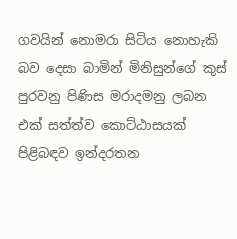ගවයින් නොමරා සිටිය නොහැකි බව දෙසා බාමින් මිනිසුන්ගේ කුස්‌ පුරවනු පිණිස මරාදමනු ලබන එක්‌ සත්ත්ව කොට්‌ඨාසයක්‌ පිළිබඳව ඉන්දරතන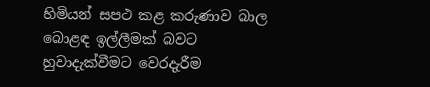හිමියන් සපථ කළ කරුණාව බාල බොළඳ ඉල්ලීමක්‌ බවට හුවාදැක්‌වීමට වෙරදැරීම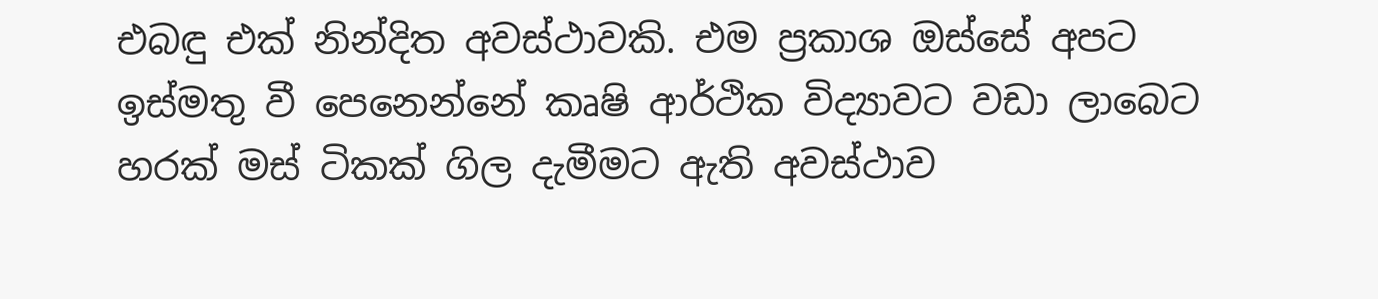එබඳු එක්‌ නින්දිත අවස්‌ථාවකි. එම ප්‍රකාශ ඔස්‌සේ අපට ඉස්‌මතු වී පෙනෙන්නේ කෘෂි ආර්ථික විද්‍යාවට වඩා ලාබෙට හරක්‌ මස්‌ ටිකක්‌ ගිල දැමීමට ඇති අවස්‌ථාව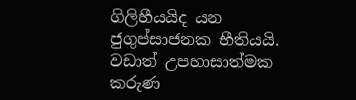ගිලිහීයයිද යන ජුගුප්සාජනක භීතියයි. වඩාත් උපහාසාත්මක කරුණ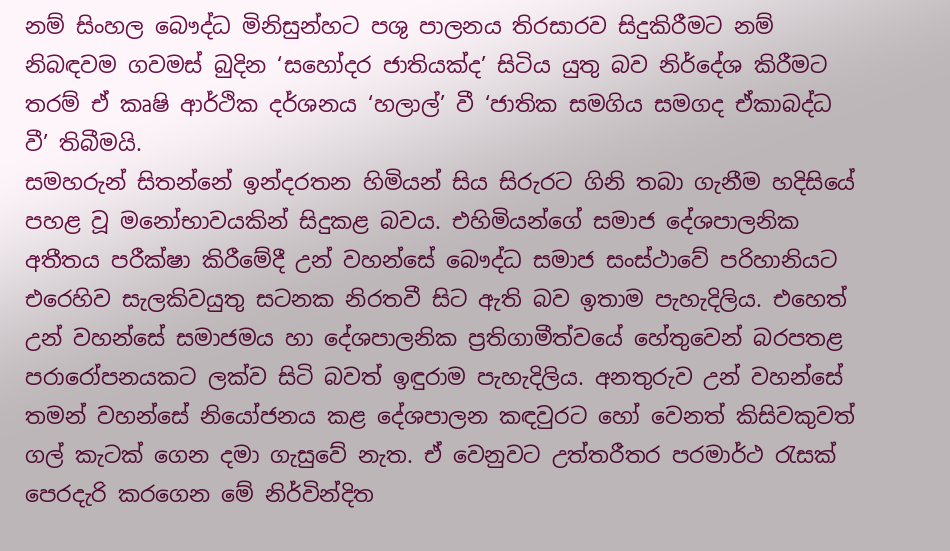නම් සිංහල බෞද්ධ මිනිසුන්හට පශු පාලනය තිරසාරව සිදුකිරීමට නම් නිබඳවම ගවමස්‌ බුදින ‘සහෝදර ජාතියක්‌ද’ සිටිය යුතු බව නිර්දේශ කිරීමට තරම් ඒ කෘෂි ආර්ථික දර්ශනය ‘හලාල්’ වී ‘ජාතික සමගිය සමගද ඒකාබද්ධ වී’ තිබීමයි.
සමහරුන් සිතන්නේ ඉන්දරතන හිමියන් සිය සිරුරට ගිනි තබා ගැනීම හදිසියේ පහළ වූ මනෝභාවයකින් සිදුකළ බවය. එහිමියන්ගේ සමාජ දේශපාලනික අතීතය පරීක්‌ෂා කිරීමේදී උන් වහන්සේ බෞද්ධ සමාජ සංස්‌ථාවේ පරිහානියට එරෙහිව සැලකිවයුතු සටනක නිරතවී සිට ඇති බව ඉතාම පැහැදිලිය. එහෙත් උන් වහන්සේ සමාජමය හා දේශපාලනික ප්‍රතිගාමීත්වයේ හේතුවෙන් බරපතළ පරාරෝපනයකට ලක්‌ව සිටි බවත් ඉඳුරාම පැහැදිලිය. අනතුරුව උන් වහන්සේ තමන් වහන්සේ නියෝජනය කළ දේශපාලන කඳවුරට හෝ වෙනත් කිසිවකුවත් ගල් කැටක්‌ ගෙන දමා ගැසුවේ නැත. ඒ වෙනුවට උත්තරීතර පරමාර්ථ රැසක්‌ පෙරදැරි කරගෙන මේ නිර්වින්දිත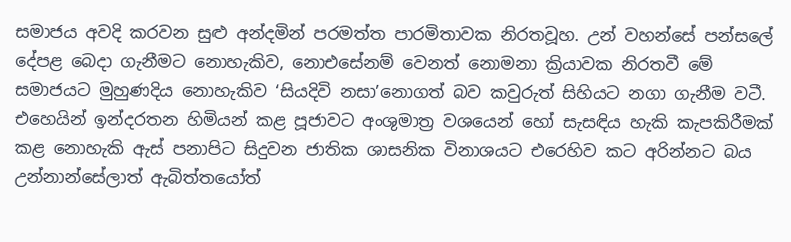සමාජය අවදි කරවන සුළු අන්දමින් පරමත්ත පාරමිතාවක නිරතවූහ. උන් වහන්සේ පන්සලේ දේපළ බෙදා ගැනීමට නොහැකිව, නොඑසේනම් වෙනත් නොමනා ක්‍රියාවක නිරතවී මේ සමාජයට මුහුණදිය නොහැකිව ‘සියදිවි නසා’නොගත් බව කවුරුත් සිහියට නගා ගැනීම වටී. එහෙයින් ඉන්දරතන හිමියන් කළ පූජාවට අංශුමාත්‍ර වශයෙන් හෝ සැසඳිය හැකි කැපකිරීමක්‌ කළ නොහැකි ඇස්‌ පනාපිට සිදුවන ජාතික ශාසනික විනාශයට එරෙහිව කට අරින්නට බය උන්නාන්සේලාත් ඇබිත්තයෝත්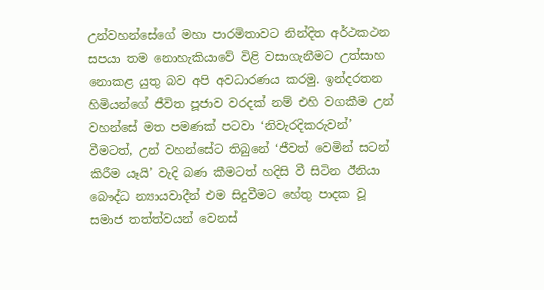උන්වහන්සේගේ මහා පාරමිතාවට නින්දිත අර්ථකථන සපයා තම නොහැකියාවේ විළි වසාගැනීමට උත්සාහ නොකළ යුතු බව අපි අවධාරණය කරමු. ඉන්දරතන හිමියන්ගේ ජීවිත පූජාව වරදක්‌ නම් එහි වගකීම උන් වහන්සේ මත පමණක්‌ පටවා ‘නිවැරදිකරුවන්’ වීමටත්, උන් වහන්සේට තිබුනේ ‘ජීවත් වෙමින් සටන්
කිරීම යෑයි’ වැදි බණ කීමටත් හදිසි වී සිටින ඊනියා බෞද්ධ න්‍යායවාදීන් එම සිදුවීමට හේතු පාදක වූ සමාජ තත්ත්වයන් වෙනස්‌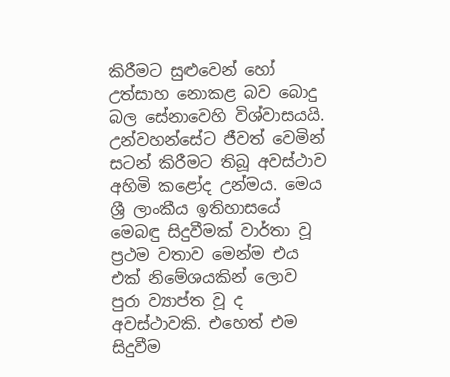කිරීමට සුළුවෙන් හෝ උත්සාහ නොකළ බව බොදු බල සේනාවෙහි විශ්වාසයයි. උන්වහන්සේට ජීවත් වෙමින් සටන් කිරීමට තිබූ අවස්‌ථාව අහිමි කළෝද උන්මය. මෙය ශ්‍රී ලාංකීය ඉතිහාසයේ මෙබඳු සිදුවීමක්‌ වාර්තා වූ ප්‍රථම වතාව මෙන්ම එය එක්‌ නිමේශයකින් ලොව පුරා ව්‍යාප්ත වූ ද අවස්‌ථාවකි. එහෙත් එම සිදුවීම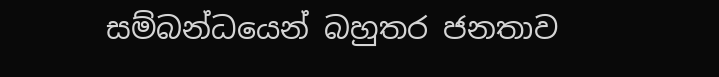සම්බන්ධයෙන් බහුතර ජනතාව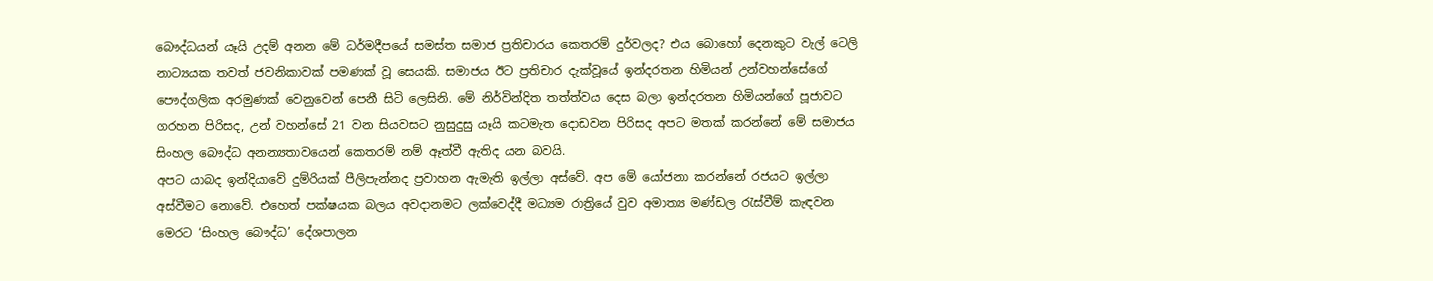බෞද්ධයන් යෑයි උදම් අනන මේ ධර්මදීපයේ සමස්‌ත සමාජ ප්‍රතිචාරය කෙතරම් දුර්වලද? එය බොහෝ දෙනකුට වැල් ටෙලි නාට්‍යයක තවත් ජවනිකාවක්‌ පමණක්‌ වූ සෙයකි. සමාජය ඊට ප්‍රතිචාර දැක්‌වූයේ ඉන්දරතන හිමියන් උන්වහන්සේගේ පෞද්ගලික අරමුණක්‌ වෙනුවෙන් පෙනී සිටි ලෙසිනි. මේ නිර්වින්දිත තත්ත්වය දෙස බලා ඉන්දරතන හිමියන්ගේ පූජාවට ගරහන පිරිසද, උන් වහන්සේ 21 වන සියවසට නුසුදුසු යෑයි කටමැත දොඩවන පිරිසද අපට මතක්‌ කරන්නේ මේ සමාජය සිංහල බෞද්ධ අනන්‍යතාවයෙන් කෙතරම් නම් ඈත්වී ඇතිද යන බවයි.
අපට යාබද ඉන්දියාවේ දුම්රියක්‌ පීලිපැන්නද ප්‍රවාහන ඇමැති ඉල්ලා අස්‌වේ. අප මේ යෝජනා කරන්නේ රජයට ඉල්ලා අස්‌වීමට නොවේ. එහෙත් පක්‌ෂයක බලය අවදානමට ලක්‌වෙද්දී මධ්‍යම රාත්‍රියේ වුව අමාත්‍ය මණ්‌ඩල රැස්‌වීම් කැඳවන මෙරට ‘සිංහල බෞද්ධ’ දේශපාලන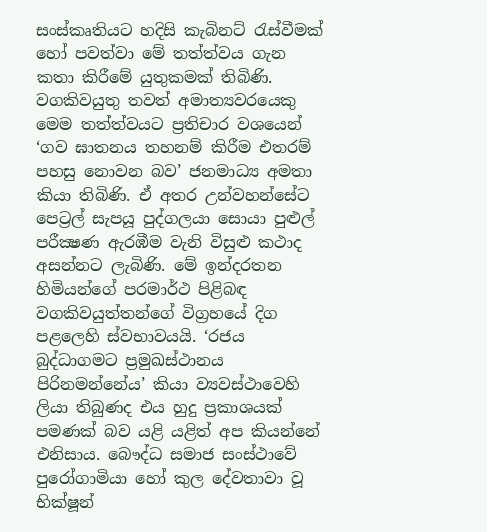සංස්‌කෘතියට හදිසි කැබිනට්‌ රැස්‌වීමක්‌ හෝ පවත්වා මේ තත්ත්වය ගැන කතා කිරීමේ යුතුකමක්‌ තිබිණි. වගකිවයුතු තවත් අමාත්‍යවරයෙකු මෙම තත්ත්වයට ප්‍රතිචාර වශයෙන් ‘ගව ඝාතනය තහනම් කිරීම එතරම් පහසු නොවන බව’ ජනමාධ්‍ය අමතා කියා තිබිණි. ඒ අතර උන්වහන්සේට පෙට්‍රල් සැපයූ පුද්ගලයා සොයා පුළුල් පරීක්‍ෂණ ඇරඹීම වැනි විසුළු කථාද අසන්නට ලැබිණි. මේ ඉන්දරතන හිමියන්ගේ පරමාර්ථ පිළිබඳ වගකිවයුත්තන්ගේ විග්‍රහයේ දිග පළලෙහි ස්‌වභාවයයි. ‘රජය බුද්ධාගමට ප්‍රමුඛස්‌ථානය පිරිනමන්නේය’ කියා ව්‍යවස්‌ථාවෙහි ලියා තිබුණද එය හුදු ප්‍රකාශයක්‌ පමණක්‌ බව යළි යළිත් අප කියන්නේ එනිසාය. බෞද්ධ සමාජ සංස්‌ථාවේ පුරෝගාමියා හෝ කුල දේවතාවා වූ භික්‌ෂූන්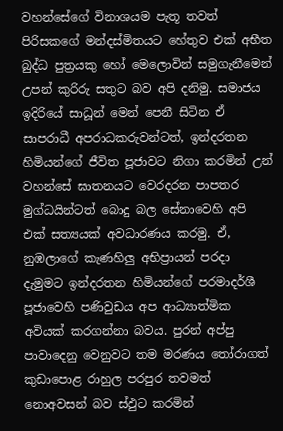වහන්සේගේ විනාශයම පැතූ තවත් පිරිසකගේ මන්දස්‌මිතයට හේතුව එක්‌ අභීත බුද්ධ පුත්‍රයකු හෝ මෙලොවින් සමුගැනීමෙන් උපන් කුරිරු සතුට බව අපි දනිමු. සමාජය ඉදිරියේ සාධූන් මෙන් පෙනී සිටින ඒ සාපරාධී අපරාධකරුවන්ටත්, ඉන්දරතන හිමියන්ගේ ජීවිත පූජාවට නිගා කරමින් උන් වහන්සේ ඝාතනයට වෙරදරන පාපතර මුග්ධයින්ටත් බොදු බල සේනාවෙහි අපි එක්‌ සත්‍යයක්‌ අවධාරණය කරමු. ඒ, නුඹලාගේ කැණහිලු අභිප්‍රායන් පරදා දැමුමට ඉන්දරතන හිමියන්ගේ පරමාදර්ශී පූජාවෙහි පණිවුඩය අප ආධ්‍යාත්මික අවියක්‌ කරගන්නා බවය. පුරන් අප්පු පාවාදෙනු වෙනුවට තම මරණය තෝරාගත් කුඩාපොළ රාහුල පරපුර තවමත් නොඅවසන් බව ස්‌ඵුට කරමින්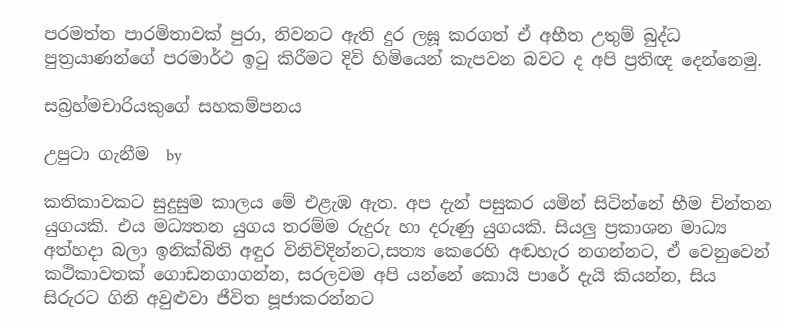පරමත්ත පාරමිතාවක්‌ පුරා, නිවනට ඇති දුර ලඝූ කරගත් ඒ අභීත උතුම් බුද්ධ පුත්‍රයාණන්ගේ පරමාර්ථ ඉටු කිරීමට දිවි හිමියෙන් කැපවන බවට ද අපි ප්‍රතිඥ දෙන්නෙමු.

සබ්‍රහ්මචාරියකුගේ සහකම්පනය

උපුටා ගැනීම  by

කතිකාවකට සුදුසුම කාලය මේ එළැඹ ඇත. අප දැන් පසුකර යමින් සිටින්නේ භීම චින්තන යුගයකි. එය මධ්‍යතන යුගය තරම්ම රුදුරු හා දරුණු යුගයකි. සියලු ප්‍රකාශන මාධ්‍ය අත්හදා බලා ඉනික්‌බිති අඳුර විනිවිදින්නට,සත්‍ය කෙරෙහි අඬහැර නගන්නට, ඒ වෙනුවෙන් කථිකාවතක්‌ ගොඩනගාගන්න, සරලවම අපි යන්නේ කොයි පාරේ දැයි කියන්න, සිය සිරුරට ගිනි අවුළුවා ජීවිත පූජාකරන්නට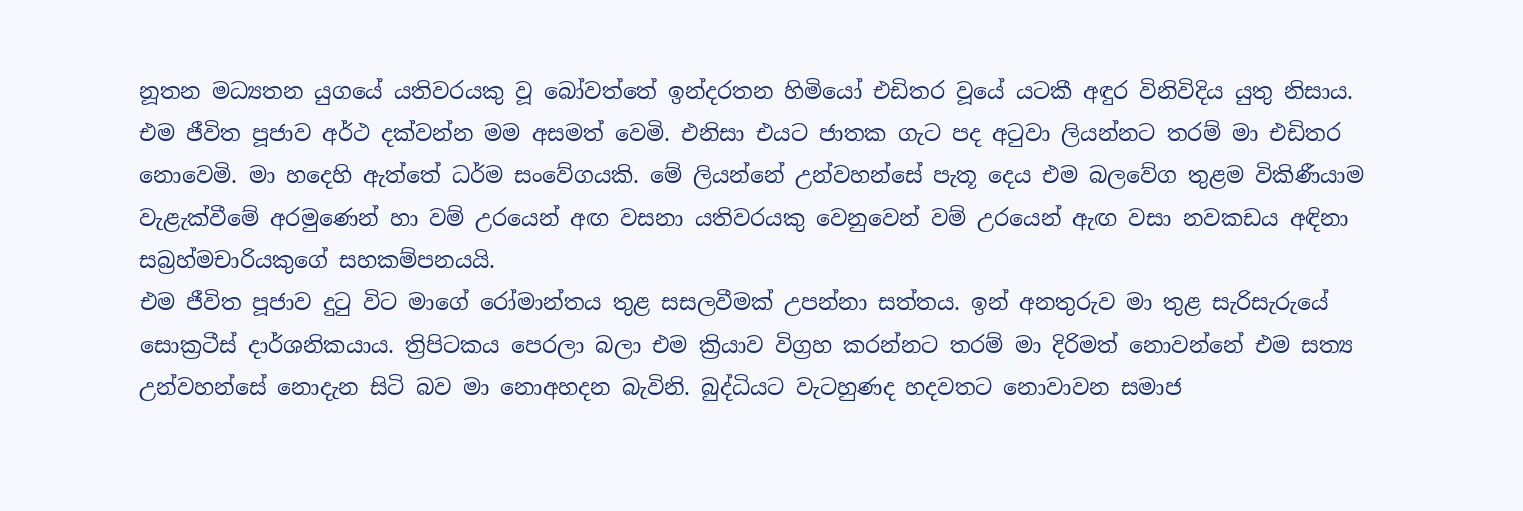නූතන මධ්‍යතන යුගයේ යතිවරයකු වූ බෝවත්තේ ඉන්දරතන හිමියෝ එඩිතර වූයේ යටකී අඳුර විනිවිදිය යුතු නිසාය.
එම ජීවිත පූජාව අර්ථ දක්‌වන්න මම අසමත් වෙමි. එනිසා එයට ජාතක ගැට පද අටුවා ලියන්නට තරම් මා එඩිතර නොවෙමි. මා හදෙහි ඇත්තේ ධර්ම සංවේගයකි. මේ ලියන්නේ උන්වහන්සේ පැතූ දෙය එම බලවේග තුළම විකිණීයාම වැළැක්‌වීමේ අරමුණෙන් හා වම් උරයෙන් අඟ වසනා යතිවරයකු වෙනුවෙන් වම් උරයෙන් ඇඟ වසා නවකඩය අඳිනා සබ්‍රහ්මචාරියකුගේ සහකම්පනයයි.
එම ජීවිත පූජාව දුටු විට මාගේ රෝමාන්තය තුළ සසලවීමක්‌ උපන්නා සත්තය. ඉන් අනතුරුව මා තුළ සැරිසැරුයේ සොක්‍රටීස්‌ දාර්ශනිකයාය. ත්‍රිපිටකය පෙරලා බලා එම ක්‍රියාව විග්‍රහ කරන්නට තරම් මා දිරිමත් නොවන්නේ එම සත්‍ය උන්වහන්සේ නොදැන සිටි බව මා නොඅහදන බැවිනි. බුද්ධියට වැටහුණද හදවතට නොවාවන සමාජ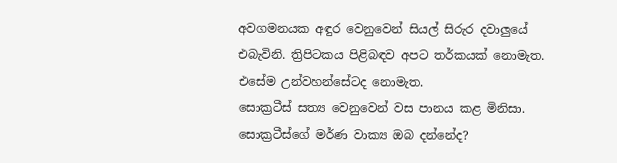අවගමනයක අඳුර වෙනුවෙන් සියල් සිරුර දවාලුයේ එබැවිනි. ත්‍රිපිටකය පිළිබඳව අපට තර්කයක්‌ නොමැත. එසේම උන්වහන්සේටද නොමැත.
සොක්‍රටීස්‌ සත්‍ය වෙනුවෙන් වස පානය කළ මිනිසා. සොක්‍රටීස්‌ගේ මර්ණ වාක්‍ය ඔබ දන්නේද?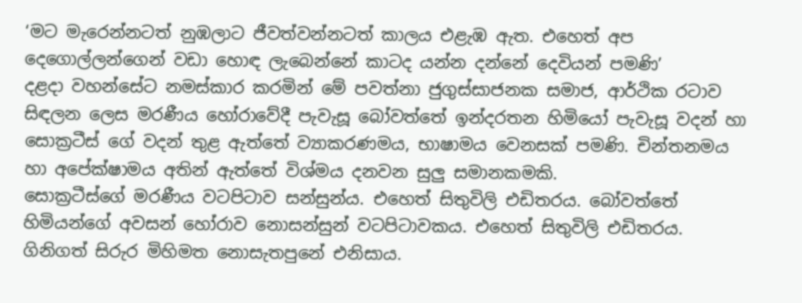‘මට මැරෙන්නටත් නුඹලාට ජීවත්වන්නටත් කාලය එළැඹ ඇත. එහෙත් අප දෙගොල්ලන්ගෙන් වඩා හොඳ ලැබෙන්නේ කාටද යන්න දන්නේ දෙවියන් පමණි’
දළදා වහන්සේට නමස්‌කාර කරමින් මේ පවත්නා ජුගුස්‌සාජනක සමාජ, ආර්ථික රටාව සිඳලන ලෙස මරණීය හෝරාවේදී පැවැසූ බෝවත්තේ ඉන්දරතන හිමියෝ පැවැසූ වදන් හා සොක්‍රටීස්‌ ගේ වදන් තුළ ඇත්තේ ව්‍යාකරණමය, භාෂාමය වෙනසක්‌ පමණි. චින්තනමය හා අපේක්‌ෂාමය අතින් ඇත්තේ විශ්මය දනවන සුලු සමානකමකි.
සොක්‍රටීස්‌ගේ මරණීය වටපිටාව සන්සුන්ය. එහෙත් සිතුවිලි එඩිතරය. බෝවත්තේ හිමියන්ගේ අවසන් හෝරාව නොසන්සුන් වටපිටාවකය. එහෙත් සිතුවිලි එඩිතරය. ගිනිගත් සිරුර මිහිමත නොසැතපුනේ එනිසාය.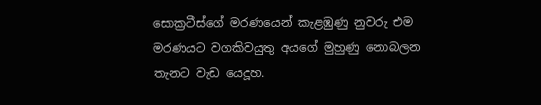සොක්‍රටීස්‌ගේ මරණයෙන් කැළඹුණු නුවරු එම මරණයට වගකිවයුතු අයගේ මුහුණු නොබලන තැනට වැඩ යෙදූහ.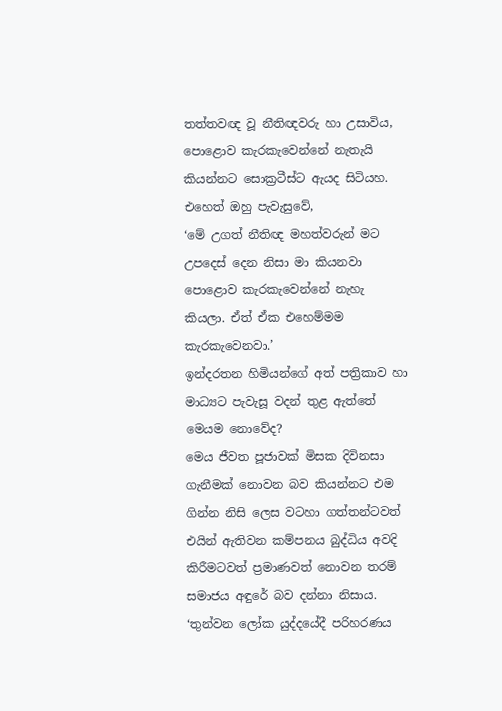තත්තවඥ වූ නීතිඥවරු හා උසාවිය, පොළොව කැරකැවෙන්නේ නැතැයි කියන්නට සොක්‍රටීස්‌ට ඇයද සිටියහ. එහෙත් ඔහු පැවැසුවේ,
‘මේ උගත් නීතිඥ මහත්වරුන් මට උපදෙස්‌ දෙන නිසා මා කියනවා පොළොව කැරකැවෙන්නේ නැහැ කියලා. ඒත් ඒක එහෙම්මම කැරකැවෙනවා.’
ඉන්දරතන හිමියන්ගේ අත් පත්‍රිකාව හා මාධ්‍යට පැවැසූ වදන් තුළ ඇත්තේ මෙයම නොවේද?
මෙය ජීවත පූජාවක්‌ මිසක දිවිනසා ගැනීමක්‌ නොවන බව කියන්නට එම ගින්න නිසි ලෙස වටහා ගත්තන්ටවත් එයින් ඇතිවන කම්පනය බුද්ධිය අවදි කිරීමටවත් ප්‍රමාණවත් නොවන තරම් සමාජය අඳුරේ බව දන්නා නිසාය.
‘තුන්වන ලෝක යුද්දයේදී පරිහරණය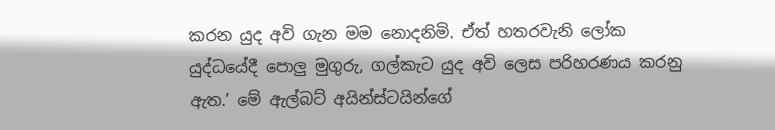කරන යුද අවි ගැන මම නොදනිමි. ඒත් හතරවැනි ලෝක යුද්ධයේදී පොලු මුගුරු, ගල්කැට යුද අවි ලෙස පරිහරණය කරනු ඇත.’ මේ ඇල්බට්‌ අයින්ස්‌ටයින්ගේ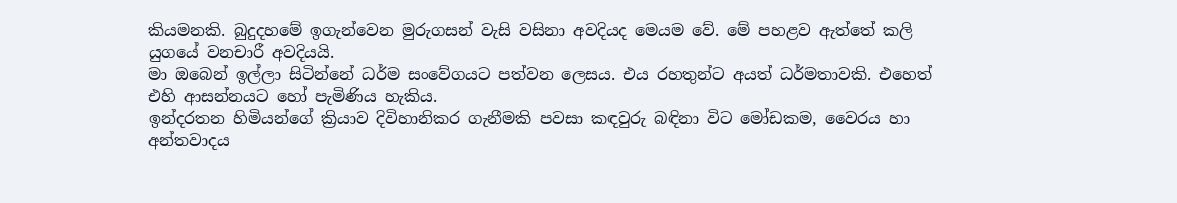කියමනකි. බුදුදහමේ ඉගැන්වෙන මුරුගසන් වැසි වසිනා අවදියද මෙයම වේ. මේ පහළව ඇත්තේ කලි යුගයේ වනචාරී අවදියයි.
මා ඔබෙන් ඉල්ලා සිටින්නේ ධර්ම සංවේගයට පත්වන ලෙසය. එය රහතුන්ට අයත් ධර්මතාවකි. එහෙත් එහි ආසන්නයට හෝ පැමිණිය හැකිය.
ඉන්දරතන හිමියන්ගේ ක්‍රියාව දිවිහානිකර ගැනීමකි පවසා කඳවුරු බඳිනා විට මෝඩකම, වෛරය හා අන්තවාදය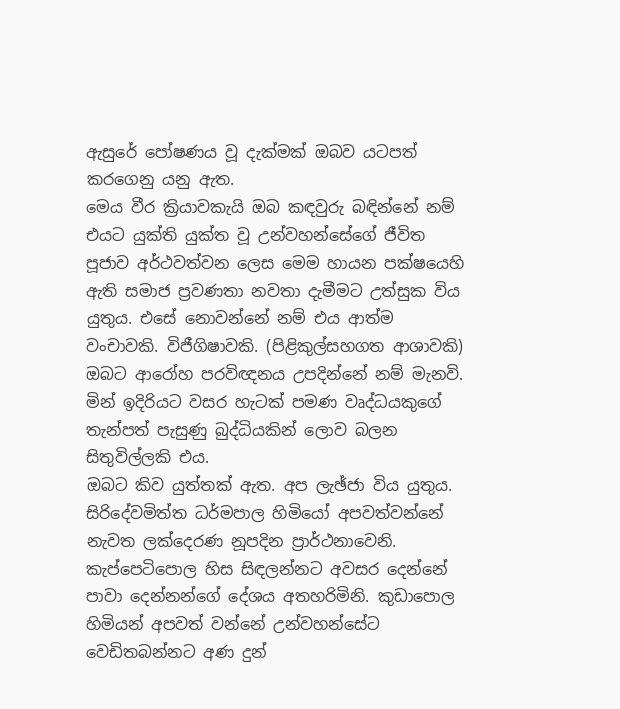ඇසුරේ පෝෂණය වූ දැක්‌මක්‌ ඔබව යටපත් කරගෙනු යනු ඇත.
මෙය වීර ක්‍රියාවකැයි ඔබ කඳවුරු බඳින්නේ නම් එයට යුක්‌ති යුක්‌ත වූ උන්වහන්සේගේ ජීවිත පූජාව අර්ථවත්වන ලෙස මෙම හායන පක්‌ෂයෙහි ඇති සමාජ ප්‍රවණතා නවතා දැමීමට උත්සුක විය යුතුය. එසේ නොවන්නේ නම් එය ආත්ම වංචාවකි. විජීගිෂාවකි. (පිළිකුල්සහගත ආශාවකි)
ඔබට ආරෝහ පරවිඥනය උපදින්නේ නම් මැනවි. මින් ඉදිරියට වසර හැටක්‌ පමණ වෘද්ධයකුගේ තැන්පත් පැසුණු බුද්ධියකින් ලොව බලන සිතුවිල්ලකි එය.
ඔබට කිව යුත්තක්‌ ඇත. අප ලැඡ්ජා විය යුතුය. සිරිදේවමිත්ත ධර්මපාල හිමියෝ අපවත්වන්නේ නැවත ලක්‌දෙරණ නූපදින ප්‍රාර්ථනාවෙනි. කැප්පෙටිපොල හිස සිඳලන්නට අවසර දෙන්නේ පාවා දෙන්නන්ගේ දේශය අතහරිමිනි. කුඩාපොල හිමියන් අපවත් වන්නේ උන්වහන්සේට වෙඩිතබන්නට අණ දුන්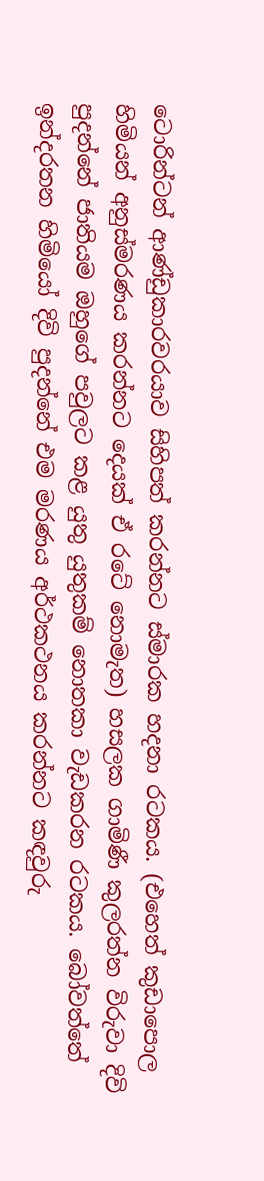ටොරින්ටන් ආණ්‌ඩුකාරවරයාව සිහිපත් කරන්නට ස්‌මාරක හදනා රටකය. (එහෙත් කුඩාපොල හිමියන් අනුස්‌මරණය කරන්නට දෙයක්‌ ඒ රටේ නොමැත) හසලක ගාමිණී කුලරත්න විරුවා දිවි පුදන්නේ ජාතියම ඔහුගේ පවුලට කළ යුතු යුතුකම් නොතකා වැඩකරන රටකය. බෝවත්තේ ඉන්දරතන හිමියෝ දිවි පුදන්නේ එම මරණය අර්ථකථනය කරන්නට කඳවුරු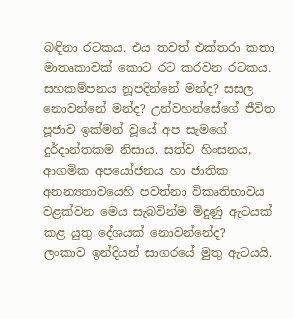බඳිනා රටකය. එය තවත් එක්‌තරා කතා මාතෘකාවක්‌ කොට රට කරවන රටකය.
සහකම්පනය නූපදින්නේ මන්ද? සසල නොවන්නේ මන්ද? උන්වහන්සේගේ ජීවිත පූජාව ඉක්‌මන් වූයේ අප සැමගේ දුර්දාන්තකම නිසාය. සත්ව හිංසනය, ආගමික අපයෝජනය හා ජාතික අනන්‍යතාවයෙහි පවත්නා විකෘතිභාවය වළක්‌වන මෙය සැබවින්ම මිදුණු ඇටයක්‌ කළ යුතු දේශයක්‌ නොවන්නේද?
ලංකාව ඉන්දියන් සාගරයේ මුතු ඇටයයි.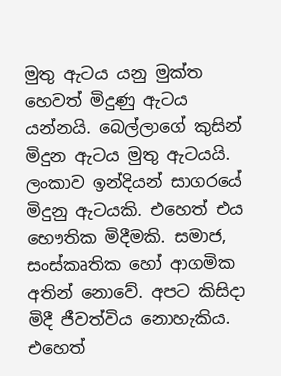මුතු ඇටය යනු මුක්‌ත හෙවත් මිදුණු ඇටය යන්නයි. බෙල්ලාගේ කුසින් මිදුන ඇටය මුතු ඇටයයි. ලංකාව ඉන්දියන් සාගරයේ මිදුනු ඇටයකි. එහෙත් එය භෞතික මිදීමකි. සමාජ, සංස්‌කෘතික හෝ ආගමික අතින් නොවේ. අපට කිසිදා මිදී ජීවත්විය නොහැකිය. එහෙත්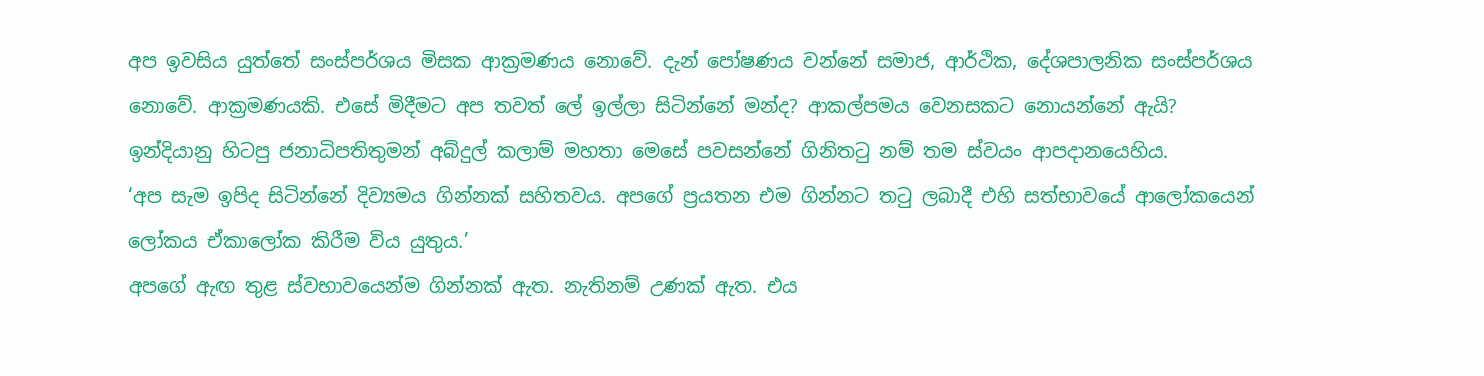අප ඉවසිය යුත්තේ සංස්‌පර්ශය මිසක ආක්‍රමණය නොවේ. දැන් පෝෂණය වන්නේ සමාජ, ආර්ථික, දේශපාලනික සංස්‌පර්ශය නොවේ. ආක්‍රමණයකි. එසේ මිදීමට අප තවත් ලේ ඉල්ලා සිටින්නේ මන්ද? ආකල්පමය වෙනසකට නොයන්නේ ඇයි?
ඉන්දියානු හිටපු ජනාධිපතිතුමන් අබ්දුල් කලාම් මහතා මෙසේ පවසන්නේ ගිනිතටු නම් තම ස්‌වයං ආපදානයෙහිය.
‘අප සැම ඉපිද සිටින්නේ දිව්‍යමය ගින්නක්‌ සහිතවය. අපගේ ප්‍රයතන එම ගින්නට තටු ලබාදී එහි සත්භාවයේ ආලෝකයෙන් ලෝකය ඒකාලෝක කිරීම විය යුතුය.’
අපගේ ඇඟ තුළ ස්‌වභාවයෙන්ම ගින්නක්‌ ඇත. නැතිනම් උණක්‌ ඇත. එය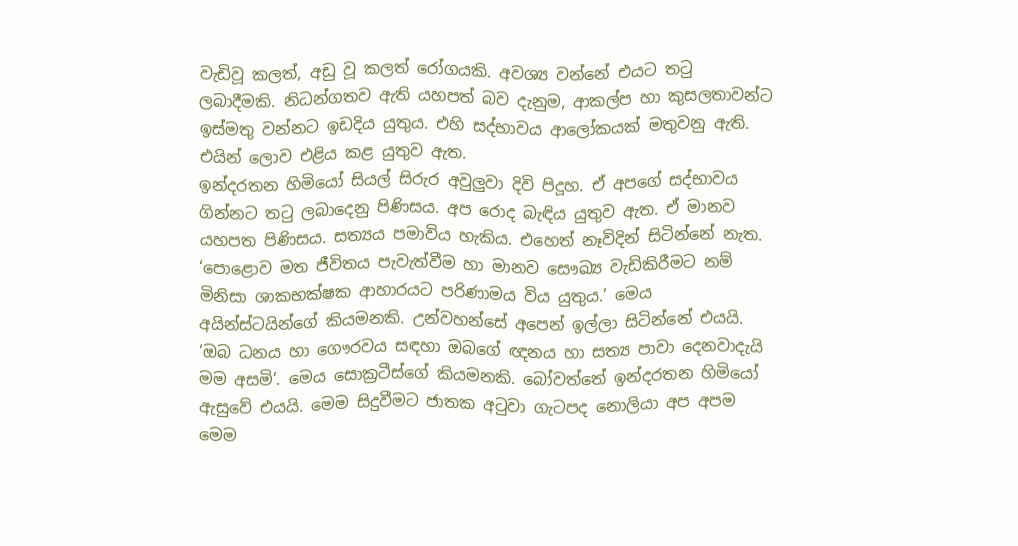වැඩිවූ කලත්, අඩු වූ කලත් රෝගයකි. අවශ්‍ය වන්නේ එයට තටු ලබාදීමකි. නිධන්ගතව ඇති යහපත් බව දැනුම, ආකල්ප හා කුසලතාවන්ට ඉස්‌මතු වන්නට ඉඩදිය යුතුය. එහි සද්භාවය ආලෝකයක්‌ මතුවනු ඇති. එයින් ලොව එළිය කළ යුතුව ඇත.
ඉන්දරතන හිමියෝ සියල් සිරුර අවුලුවා දිවි පිදූහ. ඒ අපගේ සද්භාවය ගින්නට තටු ලබාදෙනු පිණිසය. අප රොද බැඳිය යුතුව ඇත. ඒ මානව යහපත පිණිසය. සත්‍යය පමාවිය හැකිය. එහෙත් නෑවිදින් සිටින්නේ නැත.
‘පොළොව මත ජීවිතය පැවැත්වීම හා මානව සෞඛ්‍ය වැඩිකිරීමට නම් මිනිසා ශාකභක්‌ෂක ආහාරයට පරිණාමය විය යුතුය.’ මෙය අයින්ස්‌ටයින්ගේ කියමනකි. උන්වහන්සේ අපෙන් ඉල්ලා සිටින්නේ එයයි.
‘ඔබ ධනය හා ගෞරවය සඳහා ඔබගේ ඥනය හා සත්‍ය පාවා දෙනවාදැයි මම අසමි’. මෙය සොක්‍රටීස්‌ගේ කියමනකි. බෝවත්තේ ඉන්දරතන හිමියෝ ඇසුවේ එයයි. මෙම සිදුවීමට ජාතක අටුවා ගැටපද නොලියා අප අපම මෙම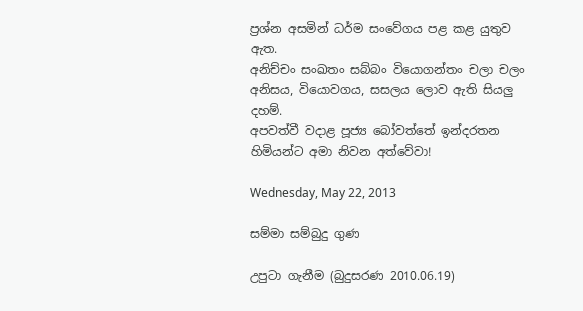ප්‍රශ්න අසමින් ධර්ම සංවේගය පළ කළ යුතුව ඇත.
අනිච්චං සංඛතං සබ්බං වියොගන්තං චලා චලං
අනිසය, වියොවගය, සසලය ලොව ඇති සියලු දහම්.
අපවත්වී වදාළ පූජ්‍ය බෝවත්තේ ඉන්දරතන හිමියන්ට අමා නිවන අත්වේවා!

Wednesday, May 22, 2013

සම්මා සම්බුදු ගුණ

උපුටා ගැනීම (බුදුසරණ 2010.06.19)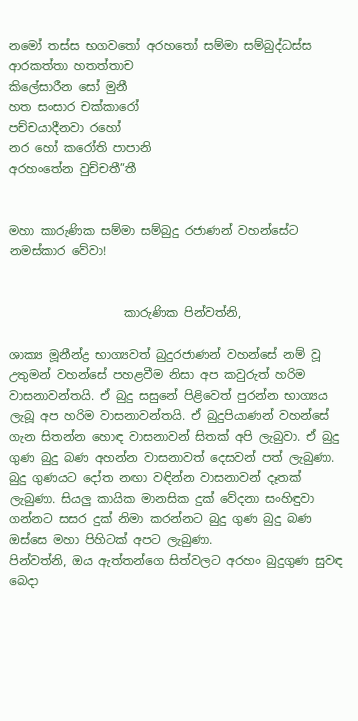නමෝ තස්ස භගවතෝ අරහතෝ සම්මා සම්බුද්ධස්ස
ආරකත්තා හතත්තාච
කිලේසාරීන සෝ මුනී
හත සංසාර චක්කාරෝ
පච්චයාදීනවා රහෝ
නර හෝ කරෝති පාපානි
අරහංතේන වුච්චතී”තී


මහා කාරුණික සම්මා සම්බුදු රජාණන් වහන්සේට නමස්කාර වේවා!


                   කාරුණික පින්වත්නි,

ශාක්‍ය මූනීන්ද්‍ර භාග්‍යවත් බුදුරජාණන් වහන්සේ නම් වූ උතුමන් වහන්සේ පහළවීම නිසා අප කවුරුත් හරිම වාසනාවන්තයි. ඒ බුදු සසුනේ පිළිවෙත් පුරන්න භාග්‍යය ලැබූ අප හරිම වාසනාවන්තයි. ඒ බුදුපියාණන් වහන්සේ ගැන සිතන්න හොඳ වාසනාවන් සිතක් අපි ලැබුවා. ඒ බුදු ගුණ බුදු බණ අහන්න වාසනාවත් දෙසවන් පත් ලැබුණා. බුදු ගුණයට දෝත නඟා වඳින්න වාසනාවන් දෑතක් ලැබුණා. සියලු කායික මානසික දුක් වේදනා සංහිඳුවා ගන්නට සසර දුක් නිමා කරන්නට බුදු ගුණ බුදු බණ ඔස්සෙ මහා පිහිටක් අපට ලැබුණා.
පින්වත්නි, ඔය ඇත්තන්ගෙ සිත්වලට අරහං බුදුගුණ සුවඳ බෙදා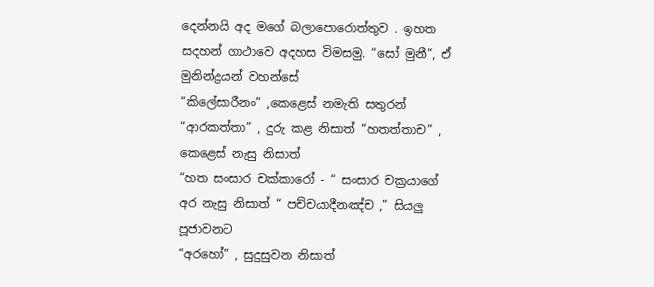දෙන්නයි අද මගේ බලාපොරොත්තුව . ඉහත සදහන් ගාථාවෙ අදහස විමසමු. “සෝ මුනී”, ඒ මුනින්ද්‍රයන් වහන්සේ
“කිලේසාරීනං” ,කෙළෙස් නමැති සතුරන් “ආරකත්තා” , දුරු කළ නිසාත් “හතත්තාච” , කෙළෙස් නැසු නිසාත්
“හත සංසාර චක්කාරෝ - “ සංසාර චක්‍රයාගේ අර නැසු නිසාත් “ පච්චයාදීනඤ්ච ,” සියලු පූජාවනට
“අරහෝ” , සුදුසුවන නිසාත්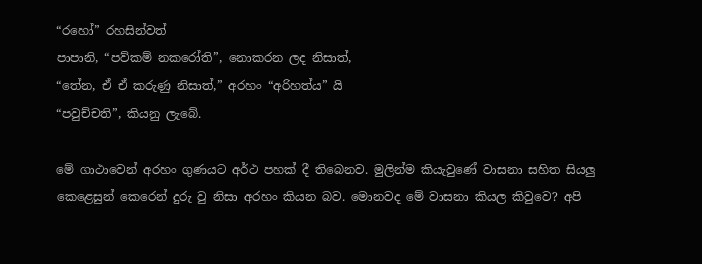“රහෝ” රහසින්වත්
පාපානි, “පව්කම් නකරෝති”, නොකරන ලද නිසාත්,
“තේන, ඒ ඒ කරුණු නිසාත්,” අරහං “අරිහත්ය” යි
“පවුච්චති”, කියනු ලැබේ.

මේ ගාථාවෙන් අරහං ගුණයට අර්ථ පහක් දී තිබෙනව. මුලින්ම කියැවුණේ වාසනා සහිත සියලු කෙළෙසුන් කෙරෙන් දුරු වු නිසා අරහං කියන බව. මොනවද මේ වාසනා කියල කිවුවෙ? අපි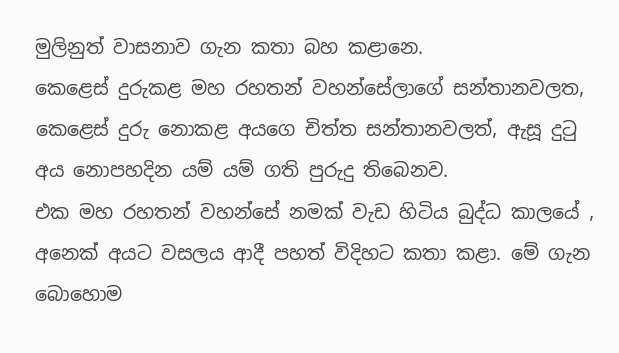මුලිනුත් වාසනාව ගැන කතා බහ කළානෙ.
කෙළෙස් දුරුකළ මහ රහතන් වහන්සේලාගේ සන්තානවලත, කෙළෙස් දුරු නොකළ අයගෙ චිත්ත සන්තානවලත්, ඇසූ දුටු අය නොපහදින යම් යම් ගති පුරුදු තිබෙනව.
එක මහ රහතන් වහන්සේ නමක් වැඩ හිටිය බුද්ධ කාලයේ , අනෙක් අයට වසලය ආදී පහත් විදිහට කතා කළා. මේ ගැන බොහොම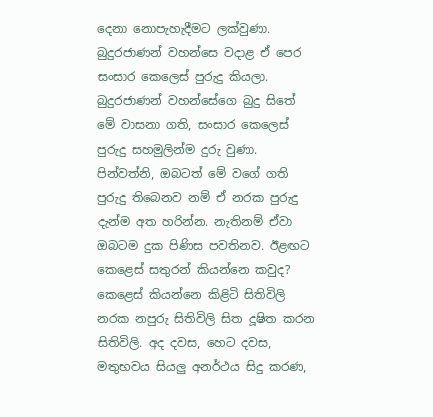දෙනා නොපැහැදීමට ලක්වුණා. බුදුරජාණන් වහන්සෙ වදාළ ඒ පෙර සංසාර කෙලෙස් පුරුදු කියලා. බුදුරජාණන් වහන්සේගෙ බුදු සිතේ මේ වාසනා ගති, සංසාර කෙලෙස් පුරුදු සහමුලින්ම දුරු වුණා.
පින්වත්නි, ඔබටත් මේ වගේ ගති පුරුදු තිබෙනව නම් ඒ නරක පුරුදු දැන්ම අත හරින්න. නැතිනම් ඒවා ඔබටම දුක පිණිස පවතිනව. ඊළඟට කෙළෙස් සතුරන් කියන්නෙ කවුද? කෙළෙස් කියන්නෙ කිළිටි සිතිවිලි නරක නපුරු සිතිවිලි සිත දූෂිත කරන සිතිවිලි. අද දවස, හෙට දවස, මතුභවය සියලු අනර්ථය සිදු කරණ,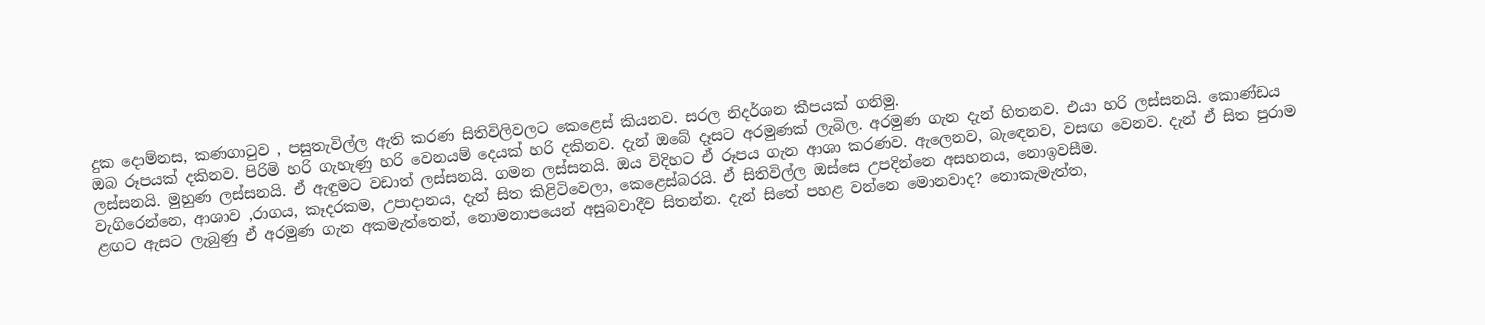දුක දොම්නස, කණගාටුව , පසුතැවිල්ල ඇති කරණ සිතිවිලිවලට කෙළෙස් කියනව. සරල නිදර්ශන කීපයක් ගනිමු.
ඔබ රූපයක් දකිනව. පිරිමි හරි ගැහැණු හරි වෙනයම් දෙයක් හරි දකිනව. දැන් ඔබේ දෑසට අරමුණක් ලැබිල. අරමුණ ගැන දැන් හිතනව. එයා හරි ලස්සනයි. කොණ්ඩය ලස්සනයි. මුහුණ ලස්සනයි. ඒ ඇඳුමට වඩාත් ලස්සනයි. ගමන ලස්සනයි. ඔය විදිහට ඒ රූපය ගැන ආශා කරණව. ඇලෙනව, බැඳෙනව, වසඟ වෙනව. දැන් ඒ සිත පුරාම වැගිරෙන්නෙ, ආශාව ,රාගය, කෑදරකම, උපාදානය, දැන් සිත කිළිටිවෙලා, කෙළෙස්බරයි. ඒ සිතිවිල්ල ඔස්සෙ උපදින්නෙ අසහනය, නොඉවසීම.
ළඟට ඇසට ලැබුණු ඒ අරමුණ ගැන අකමැත්තෙන්, නොමනාපයෙන් අසුබවාදීව සිතන්න. දැන් සිතේ පහළ වන්නෙ මොනවාද? නොකැමැත්ත,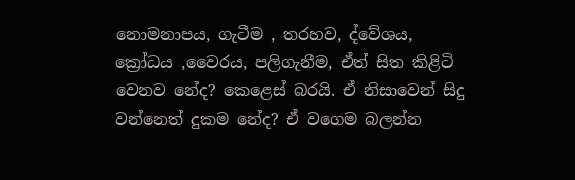නොමනාපය, ගැටීම , තරහව, ද්වේශය, ක්‍රෝධය ,වෛරය, පලිගැනීම, ඒත් සිත කිළිටි වෙනව නේද? කෙළෙස් බරයි. ඒ නිසාවෙන් සිදු වන්නෙත් දුකම නේද? ඒ වගෙම බලන්න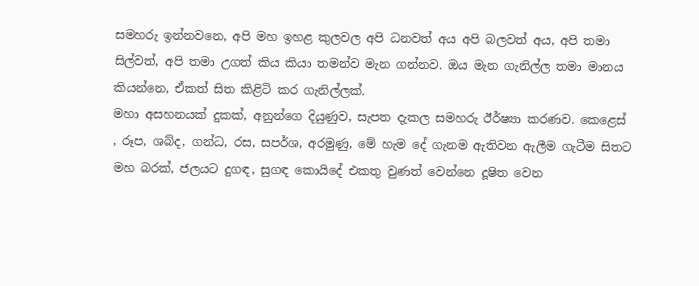සමහරු ඉන්නවනෙ, අපි මහ ඉහළ කුලවල අපි ධනවත් අය අපි බලවත් අය, අපි තමා සිල්වත්, අපි තමා උගත් කිය කියා තමන්ව මැන ගන්නව. ඔය මැන ගැනිල්ල තමා මානය කියන්නෙ, ඒකත් සිත කිළිටි කර ගැනිල්ලක්.
මහා අසහනයක් දුකක්, අනුන්ගෙ දියුණුව, සැපත දැකල සමහරු ඊර්ෂ්‍යා කරණව. කෙළෙස් , රූප, ශබ්ද, ගන්ධ, රස, සපර්ශ, අරමුණු, මේ හැම දේ ගැනම ඇතිවන ඇලීම ගැටීම සිතට මහ බරක්, ජලයට දුගඳ, සුගඳ කොයිදේ එකතු වුණත් වෙන්නෙ දූෂිත වෙන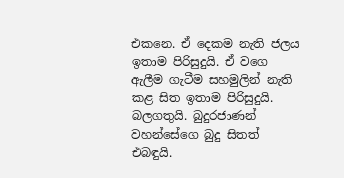එකනෙ. ඒ දෙකම නැති ජලය ඉතාම පිරිසුදුයි. ඒ වගෙ ඇලීම ගැටීම සහමුලින් නැති කළ සිත ඉතාම පිරිසුදුයි. බලගතුයි. බුදුරජාණන් වහන්සේගෙ බුදු සිතත් එබඳුයි.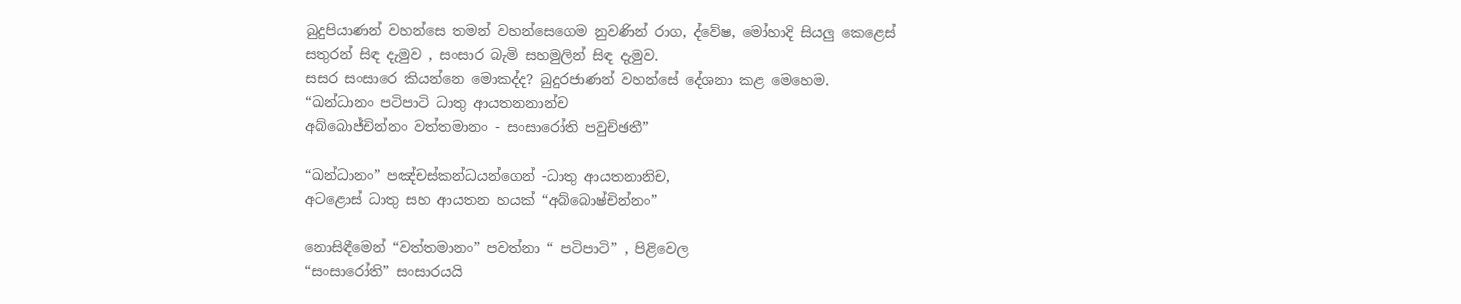බුදුපියාණන් වහන්සෙ තමන් වහන්සෙගෙම නුවණින් රාග, ද්වේෂ, මෝහාදි සියලු කෙළෙස් සතුරන් සිඳ දැමුව , සංසාර බැමි සහමුලින් සිඳ දැමුව.
සසර සංසාරෙ කියන්නෙ මොකද්ද? බුදුරජාණන් වහන්සේ දේශනා කළ මෙහෙම.
“ඛන්ධානං පටිපාටි ධාතු ආයතනනාන්ච
අබ්බොජ්චින්නං වත්තමානං - සංසාරෝති පවුච්ඡතී”

“ඛන්ධානං” පඤ්චස්කන්ධයන්ගෙන් -ධාතු ආයතනානිච,
අටළොස් ධාතු සහ ආයතන හයක් “අබ්බොෂ්චින්නං”

නොසිඳීමෙන් “වත්තමානං” පවත්නා “ පටිපාටි” , පිළිවෙල
“සංසාරෝති” සංසාරයයි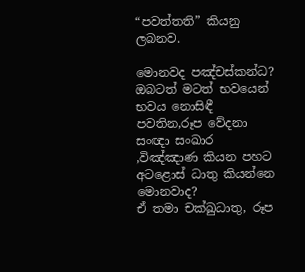“පවත්තති” කියනු ලබනව.

මොනවද පඤ්චස්කන්ධ? ඔබටත් මටත් භවයෙන් භවය නොසිඳී පවතින,රූප වේදනා සංඥා සංඛාර ,විඤ්ඤාණ කියන පහට අටළොස් ධාතු කියන්නෙ මොනවාද?
ඒ තමා චක්ඛුධාතු, රූප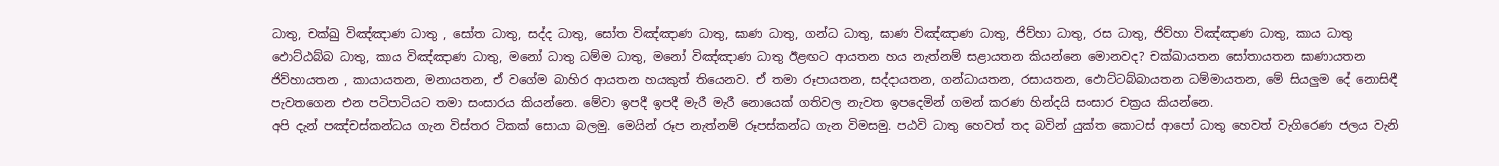ධාතු, චක්ඛු විඤ්ඤාණ ධාතු , සෝත ධාතු, සද්ද ධාතු, සෝත විඤ්ඤාණ ධාතු, ඝාණ ධාතු, ගන්ධ ධාතු, ඝාණ විඤ්ඤාණ ධාතු, ජිව්හා ධාතු, රස ධාතු, ජිව්හා විඤ්ඤාණ ධාතු, කාය ධාතු ඵොට්ඨබ්බ ධාතු, කාය විඤ්ඤාණ ධාතු, මනෝ ධාතු ධම්ම ධාතු, මනෝ විඤ්ඤාණ ධාතු ඊළඟට ආයතන හය නැත්නම් සළායතන කියන්නෙ මොනවද? චක්ඛායතන සෝතායතන ඝාණායතන ජිව්හායතන , කායායතන, මනායතන, ඒ වගේම බාහිර ආයතන හයකුත් තියෙනව. ඒ තමා රූපායතන, සද්දායතන, ගන්ධායතන, රසායතන, ඵොට්ටබ්බායතන ධම්මායතන, මේ සියලුම දේ නොසිඳී පැවතගෙන එන පටිපාටියට තමා සංසාරය කියන්නෙ. මේවා ඉපදී ඉපදී මැරී මැරී නොයෙක් ගතිවල නැවත ඉපදෙමින් ගමන් කරණ හින්දයි සංසාර චක්‍රය කියන්නෙ.
අපි දැන් පඤ්චස්කන්ධය ගැන විස්තර ටිකක් සොයා බලමු. මෙයින් රූප නැත්නම් රූපස්කන්ධ ගැන විමසමු. පඨවි ධාතු හෙවත් තද බවින් යුක්ත කොටස් ආපෝ ධාතු හෙවත් වැගිරෙණ ජලය වැනි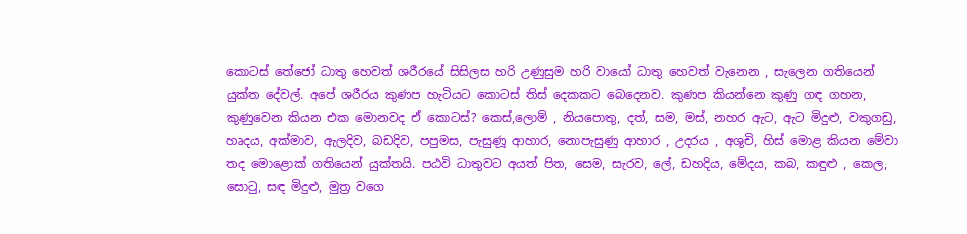කොටස් තේජෝ ධාතු හෙවත් ශරීරයේ සිසිලස හරි උණුසුම හරි වායෝ ධාතු හෙවත් වැනෙන , සැලෙන ගතියෙන් යුක්ත දේවල්. අපේ ශරීරය කුණප හැටියට කොටස් තිස් දෙකකට බෙදෙනව. කුණප කියන්නෙ කුණු ගඳ ගහන, කුණුවෙන කියන එක මොනවද ඒ කොටස්? කෙස්,ලොම් , නියපොතු, දත්, සම, මස්, නහර ඇට, ඇට මිදුළු, වකුගඩු, හෘදය, අක්මාව, ඇලදිව, බඩදිව, පපුමස, පැසුණූ ආහාර, නොපැසුණු ආහාර , උදරය , අශුචි, හිස් මොළ කියන මේවා තද මොළොක් ගතියෙන් යුක්තයි. පඨවි ධාතුවට අයත් පිත, සෙම, සැරව, ලේ, ඩහදිය, මේදය, කබ, කඳුළු , කෙල, සොටු, සඳ මිදුළු, මුත්‍ර වගෙ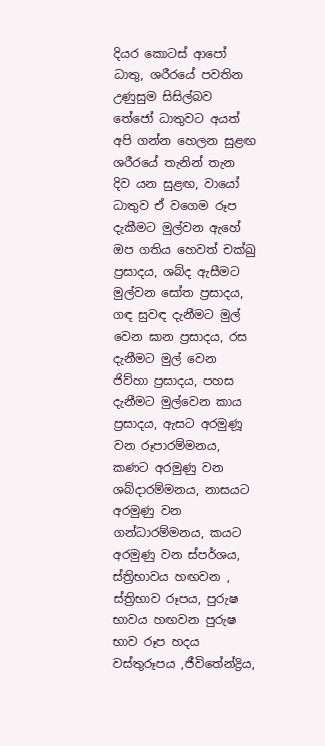දියර කොටස් ආපෝ ධාතු, ශරීරයේ පවතින උණුසුම සිසිල්බව තේජෝ ධාතුවට අයත් අපි ගන්න හෙලන සුළඟ ශරීරයේ තැනින් තැන දිව යන සුළඟ, වායෝ ධාතුව ඒ වගෙම රූප දැකීමට මුල්වන ඇහේ ඔප ගතිය හෙවත් චක්ඛු ප්‍රසාදය, ශබ්ද ඇසීමට මුල්වන සෝත ප්‍රසාදය, ගඳ සුවඳ දැනීමට මුල් වෙන ඝාන ප්‍රසාදය, රස දැනීමට මුල් වෙන ජිව්හා ප්‍රසාදය, පහස දැනීමට මුල්වෙන කාය ප්‍රසාදය, ඇසට අරමුණූ වන රූපාරම්මනය, කණට අරමුණු වන ශබ්දාරම්මනය, නාසයට අරමුණු වන ගන්ධාරම්මනය, කයට අරමුණු වන ස්පර්ශය, ස්ත්‍රිභාවය හඟවන , ස්ත්‍රිභාව රූපය, පුරුෂ භාවය හඟවන පුරුෂ භාව රූප හදය වස්තුරූපය ,ජීවිතේන්ද්‍රිය,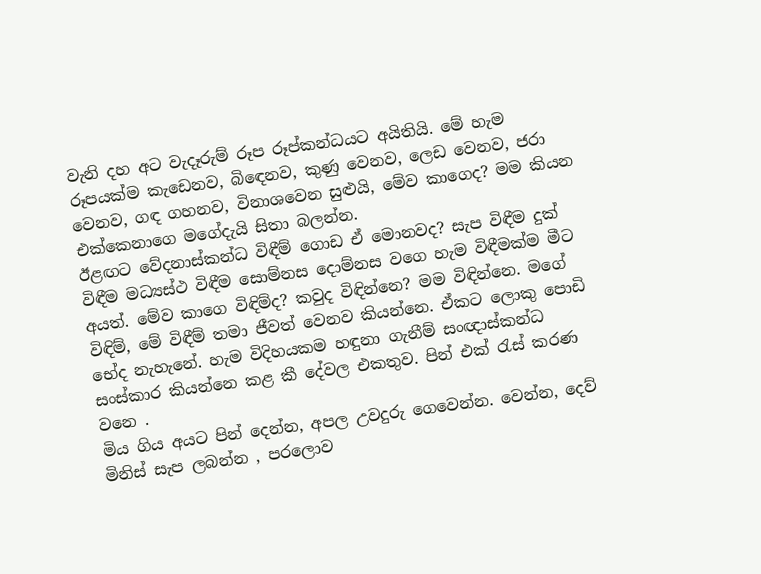වැනි දහ අට වැදෑරුම් රූප රූප්කන්ධයට අයිතියි. මේ හැම රූපයක්ම කැඩෙනව, බිඳෙනව, කුණු වෙනව, ලෙඩ වෙනව, ජරා වෙනව, ගඳ ගහනව, විනාශවෙන සුළුයි, මේව කාගෙද? මම කියන එක්කෙනාගෙ මගේදැයි සිතා බලන්න.
ඊළඟට වේදනාස්කන්ධ විඳීම් ගොඩ ඒ මොනවද? සැප විඳීම දුක් විඳීම මධ්‍යස්ථ විඳීම සොම්නස දොම්නස වගෙ හැම විඳීමක්ම මීට අයත්. මේව කාගෙ විඳිම්ද? කවුද විඳින්නෙ? මම විඳින්නෙ. මගේ විඳිම්, මේ විඳීම් තමා ජීවත් වෙනව කියන්නෙ. ඒකට ලොකු පොඩි භේද නැහැනේ. හැම විදිහයකම හඳුනා ගැනීම් සංඥාස්කන්ධ සංස්කාර කියන්නෙ කළ කී දේවල එකතුව. පින් එක් රැස් කරණ වනෙ .
මිය ගිය අයට පින් දෙන්න, අපල උවදුරු ගෙවෙන්න. වෙන්න, දෙව් මිනිස් සැප ලබන්න , පරලොව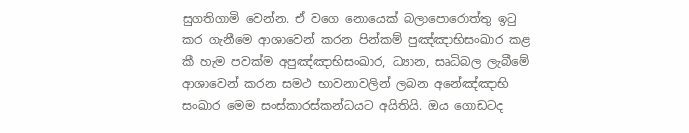සුගතිගාමි වෙන්න. ඒ වගෙ නොයෙක් බලාපොරොත්තු ඉටු කර ගැනීමෙ ආශාවෙන් කරන පින්කම් පුඤ්ඤාභිසංඛාර කළ කී හැම පවක්ම අපුඤ්ඤාභිසංඛාර, ධ්‍යාන, සෘධිබල ලැබීමේ ආශාවෙන් කරන සමථ භාවනාවලින් ලබන අනේඤ්ඤාභි සංඛාර මෙම සංස්කාරස්කන්ධයට අයිතියි. ඔය ගොඩටද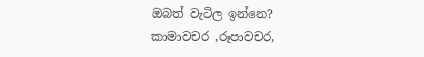ඔබත් වැටිල ඉන්නෙ?
කාමාවචර ,රූපාවචර,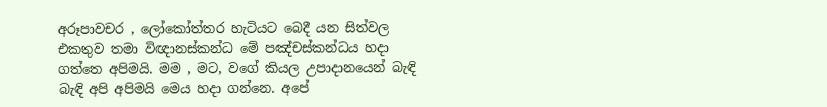අරූපාවචර , ලෝකෝත්තර හැටියට බෙදී යන සිත්වල එකතුව තමා විඥානස්කන්ධ මේ පඤ්චස්කන්ධය හදා ගත්තෙ අපිමයි. මම , මට, වගේ කියල උපාදානයෙන් බැඳි බැඳි අපි අපිමයි මෙය හදා ගන්නෙ. අපේ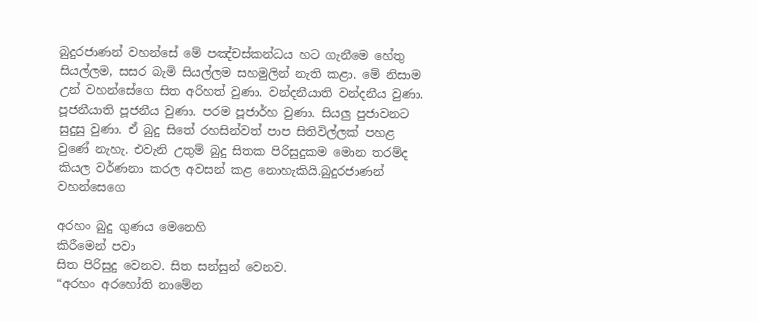බුදුරජාණන් වහන්සේ මේ පඤ්චස්කන්ධය හට ගැනීමෙ හේතු සියල්ලම, සසර බැමි සියල්ලම සහමුලින් නැති කළා. මේ නිසාම උන් වහන්සේගෙ සිත අරිහත් වුණා. වන්දනීයාති වන්දනීය වුණා. පූජනීයාති පූජනීය වුණා. පරම පූජාර්හ වුණා. සියලු පුජාවනට සුදුසු වුණා. ඒ බුදු සිතේ රහසින්වත් පාප සිතිවිල්ලක් පහළ වුණේ නැහැ. එවැනි උතුම් බුදු සිතක පිරිසුදුකම මොන තරම්ද කියල වර්ණනා කරල අවසන් කළ නොහැකියි.බුදුරජාණන් වහන්සෙගෙ

අරහං බුදු ගුණය මෙනෙහි
කිරීමෙන් පවා
සිත පිරිසුදු වෙනව. සිත සන්සුන් වෙනව.
“අරහං අරහෝති නාමේන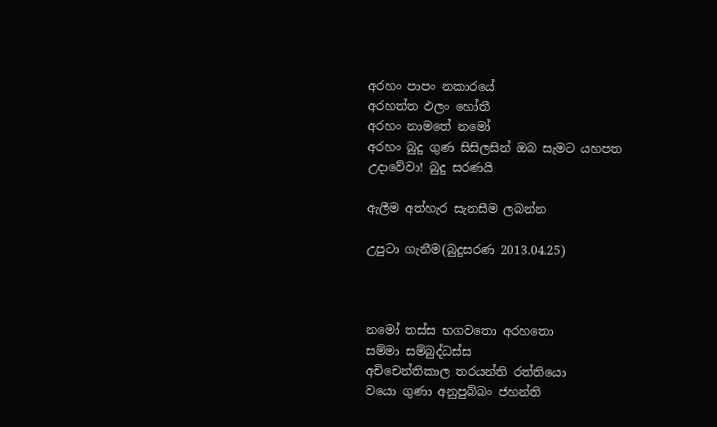අරහං පාපං නකාරයේ
අරහත්ත ඵලං හෝතී
අරහං නාමතේ නමෝ
අරහං බුදු ගුණ සිසිලසින් ඔබ සැමට යහපත උදාවේවා! බුදු සරණයි

ඇලීම අත්හැර සැනසීම ලබන්න

උපුටා ගැනීම(බුදුසරණ 2013.04.25)



නමෝ තස්ස භගවතො අරහතො
සම්මා සම්බුද්ධස්ස
අචිචෙන්තිකාල තරයන්ති රත්තියො
වයො ගුණා අනුපුබ්බං ජහන්ති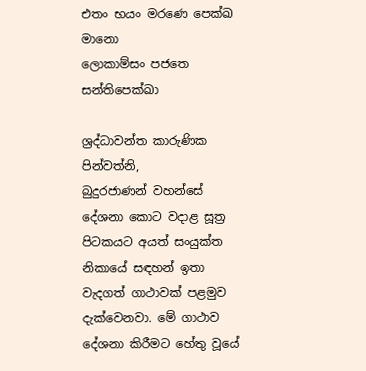එතං භයං මරණෙ පෙක්‍ඛ මානො
ලොකාම්සං පජතෙ සන්තිපෙක්ඛා

ශ්‍රද්ධාවන්ත කාරුණික පින්වත්නි,
බුදුරජාණන් වහන්සේ දේශනා කොට වදාළ සූත්‍ර පිටකයට අයත් සංයුක්ත නිකායේ සඳහන් ඉතා වැදගත් ගාථාවක් පළමුව දැක්වෙනවා. මේ ගාථාව දේශනා කිරීමට හේතු වූයේ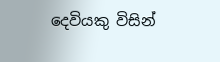දෙවියකු විසින්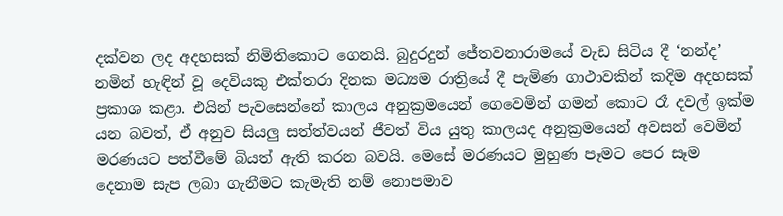දක්වන ලද අදහසක් නිමිතිකොට ගෙනයි. බුදුරදුන් ජේතවනාරාමයේ වැඩ සිටිය දී ‘නන්ද’ නමින් හැඳින් වූ දෙවියකු එක්තරා දිනක මධ්‍යම රාත්‍රියේ දී පැමිණ ගාථාවකින් කදිම අදහසක් ප්‍රකාශ කළා. එයින් පැවසෙන්නේ කාලය අනුක්‍රමයෙන් ගෙවෙමින් ගමන් කොට රෑ දවල් ඉක්ම යන බවත්, ඒ අනුව සියලු සත්ත්වයන් ජීවත් විය යුතු කාලයද අනුක්‍රමයෙන් අවසන් වෙමින් මරණයට පත්වීමේ බියත් ඇති කරන බවයි. මෙසේ මරණයට මුහුණ පෑමට පෙර සෑම දෙනාම සැප ලබා ගැනීමට කැමැති නම් නොපමාව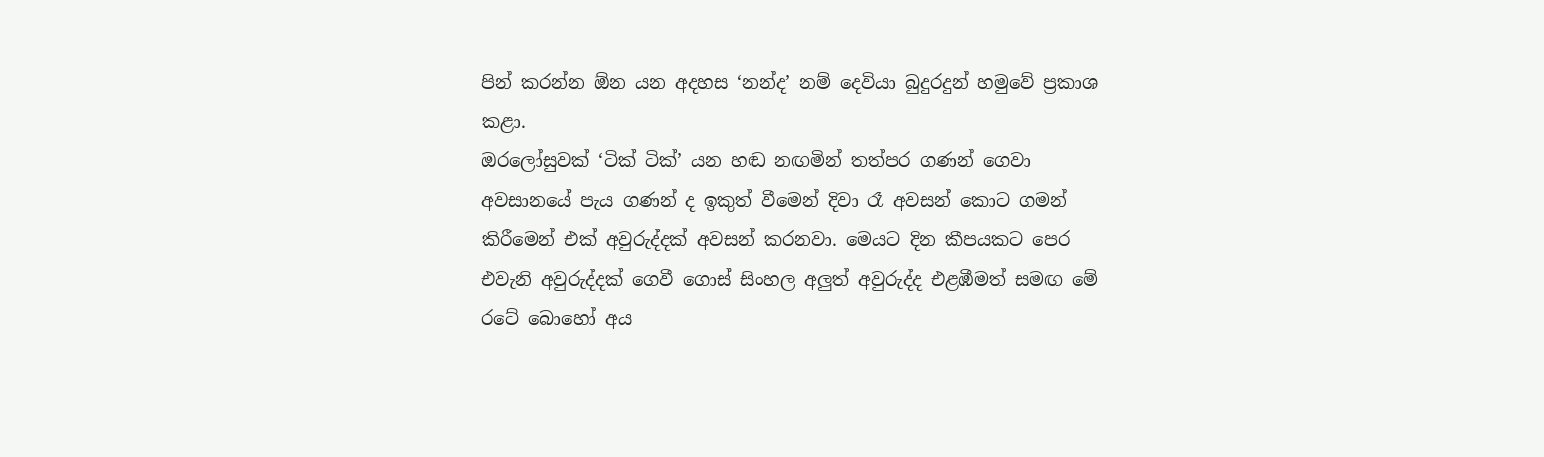පින් කරන්න ඕන යන අදහස ‘නන්ද’ නම් දෙවියා බුදුරදුන් හමුවේ ප්‍රකාශ කළා.
ඔරලෝසුවක් ‘ටික් ටික්’ යන හඬ නඟමින් තත්පර ගණන් ගෙවා අවසානයේ පැය ගණන් ද ඉකුත් වීමෙන් දිවා රෑ අවසන් කොට ගමන් කිරීමෙන් එක් අවුරුද්දක් අවසන් කරනවා. මෙයට දින කීපයකට පෙර එවැනි අවුරුද්දක් ගෙවී ගොස් සිංහල අලුත් අවුරුද්ද එළඹීමත් සමඟ මේ රටේ බොහෝ අය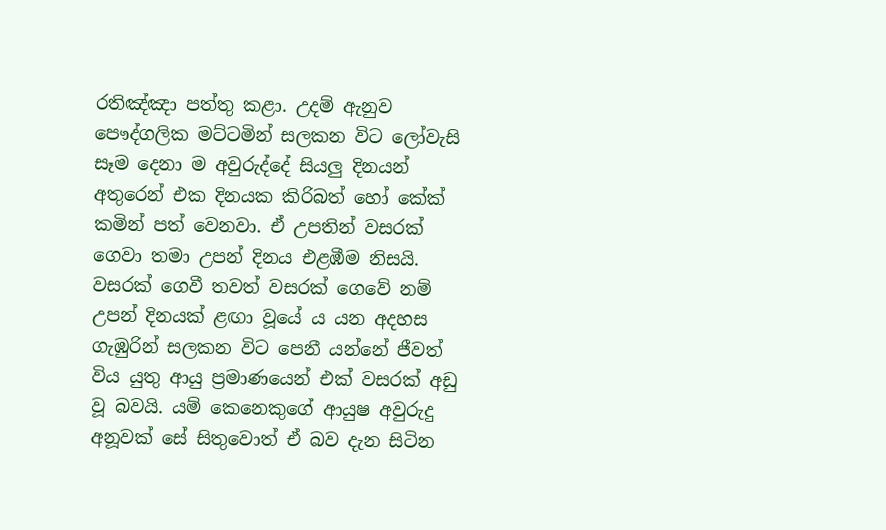රතිඤ්ඤා පත්තු කළා. උදම් ඇනුව පෞද්ගලික මට්ටමින් සලකන විට ලෝවැසි සෑම දෙනා ම අවුරුද්දේ සියලු දිනයන් අතුරෙන් එක දිනයක කිරිබත් හෝ කේක් කමින් පත් වෙනවා. ඒ උපතින් වසරක් ගෙවා තමා උපන් දිනය එළඹීම නිසයි.
වසරක් ගෙවී තවත් වසරක් ගෙවේ නම් උපන් දිනයක් ළඟා වූයේ ය යන අදහස ගැඹුරින් සලකන විට පෙනී යන්නේ ජීවත් විය යුතු ආයු ප්‍රමාණයෙන් එක් වසරක් අඩු වූ බවයි. යම් කෙනෙකුගේ ආයුෂ අවුරුදු අනූවක් සේ සිතුවොත් ඒ බව දැන සිටින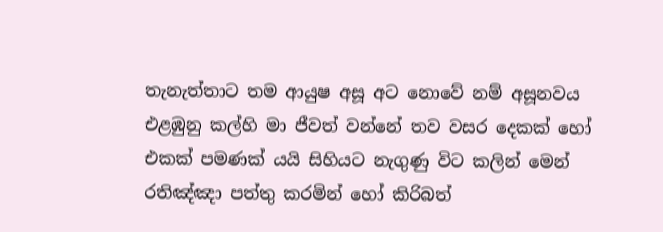තැනැත්තාට තම ආයුෂ අසූ අට නොවේ නම් අසූනවය එළඹුනු කල්හි මා ජීවත් වන්නේ තව වසර දෙකක් හෝ එකක් පමණක් යයි සිහියට නැගුණු විට කලින් මෙන් රතිඤ්ඤා පත්තු කරමින් හෝ කිරිබත්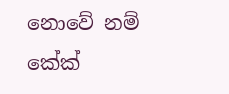නොවේ නම් කේක්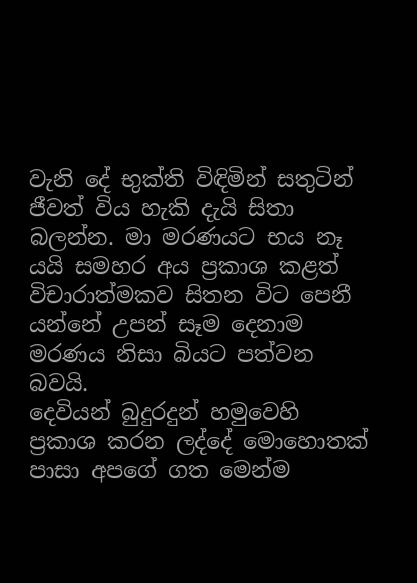වැනි දේ භුක්ති විඳිමින් සතුටින් ජීවත් විය හැකි දැයි සිතා බලන්න. මා මරණයට භය නෑ යයි සමහර අය ප්‍රකාශ කළත් විචාරාත්මකව සිතන විට පෙනී යන්නේ උපන් සෑම දෙනාම මරණය නිසා බියට පත්වන බවයි.
දෙවියන් බුදුරදුන් හමුවෙහි ප්‍රකාශ කරන ලද්දේ මොහොතක් පාසා අපගේ ගත මෙන්ම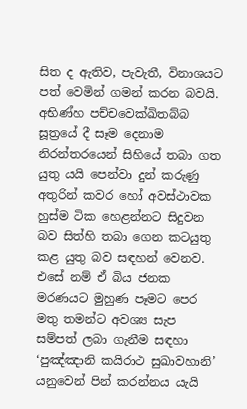සිත ද ඇතිව, පැවැතී, විනාශයට පත් වෙමින් ගමන් කරන බවයි. අභිණ්හ පච්චවෙක්ඛිතබ්බ සූත්‍රයේ දී සෑම දෙනාම නිරන්තරයෙන් සිහියේ තබා ගත යුතු යයි පෙන්වා දුන් කරුණු අතුරින් කවර හෝ අවස්ථාවක හුස්ම ටික හෙළන්නට සිදුවන බව සිත්හි තබා ගෙන කටයුතු කළ යුතු බව සඳහන් වෙනව. එසේ නම් ඒ බිය ජනක මරණයට මුහුණ පෑමට පෙර මතු තමන්ට අවශ්‍ය සැප සම්පත් ලබා ගැනීම සඳහා ‘පුඤ්ඤානි කයිරාථ සුඛාවහානි’ යනුවෙන් පින් කරන්නය යැයි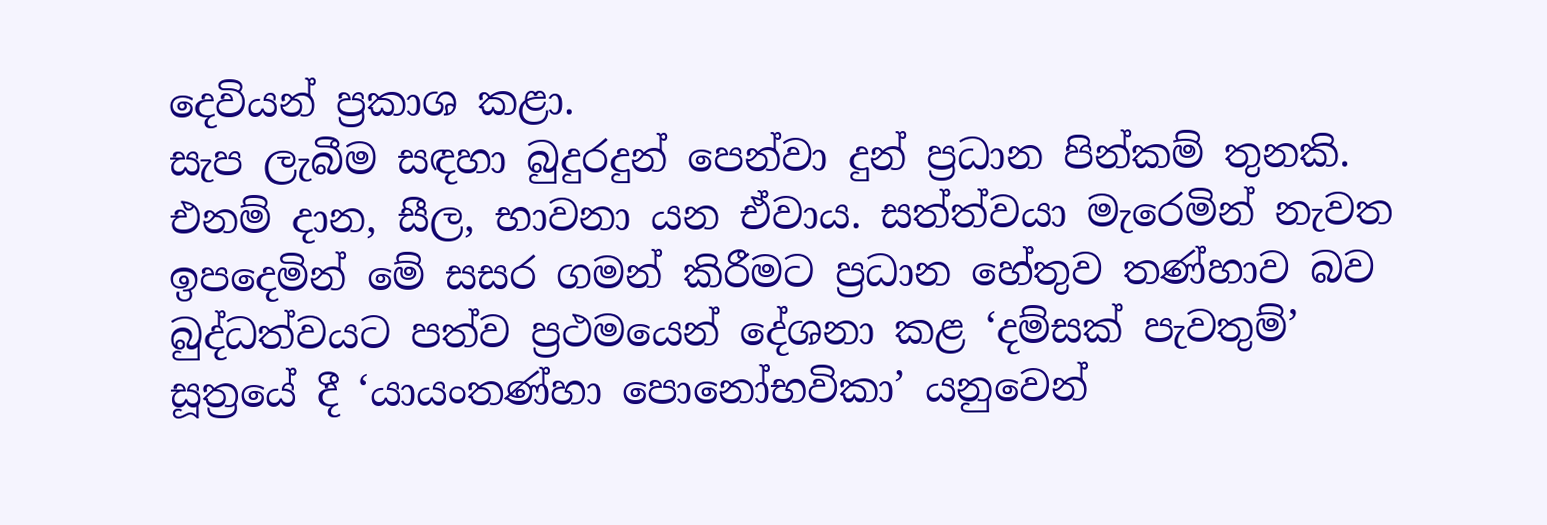දෙවියන් ප්‍රකාශ කළා.
සැප ලැබීම සඳහා බුදුරදුන් පෙන්වා දුන් ප්‍රධාන පින්කම් තුනකි. එනම් දාන, සීල, භාවනා යන ඒවාය. සත්ත්වයා මැරෙමින් නැවත ඉපදෙමින් මේ සසර ගමන් කිරීමට ප්‍රධාන හේතුව තණ්හාව බව බුද්ධත්වයට පත්ව ප්‍රථමයෙන් දේශනා කළ ‘දම්සක් පැවතුම්’ සූත්‍රයේ දී ‘යායංතණ්හා පොනෝභවිකා’ යනුවෙන්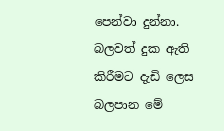පෙන්වා දුන්නා. බලවත් දුක ඇති කිරීමට දැඩි ලෙස බලපාන මේ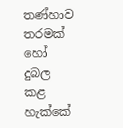තණ්හාව තරමක් හෝ දුබල කළ හැක්කේ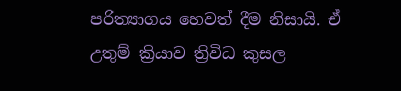පරිත්‍යාගය හෙවත් දීම නිසායි. ඒ උතුම් ක්‍රියාව ත්‍රිවිධ කුසල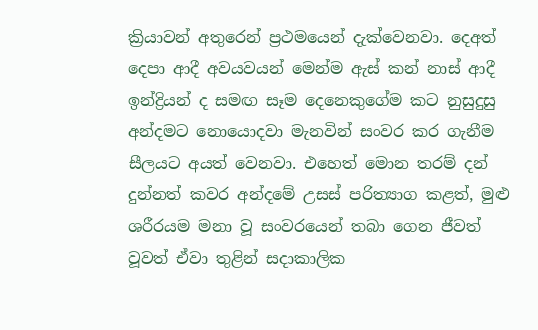ක්‍රියාවන් අතුරෙන් ප්‍රථමයෙන් දැක්වෙනවා. දෙඅත් දෙපා ආදී අවයවයන් මෙන්ම ඇස් කන් නාස් ආදී ඉන්ද්‍රියන් ද සමඟ සෑම දෙනෙකුගේම කට නුසුදුසු අන්දමට නොයොදවා මැනවින් සංවර කර ගැනීම සීලයට අයත් වෙනවා. එහෙත් මොන තරම් දන් දුන්නත් කවර අන්දමේ උසස් පරිත්‍යාග කළත්, මුළු ශරීරයම මනා වූ සංවරයෙන් තබා ගෙන ජීවත් වූවත් ඒවා තුළින් සදාකාලික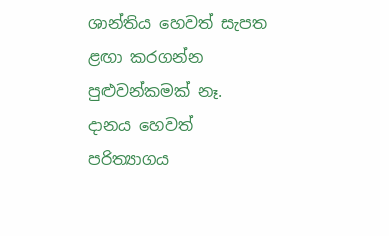ශාන්තිය හෙවත් සැපත ළඟා කරගන්න පුළුවන්කමක් නෑ.
දානය හෙවත් පරිත්‍යාගය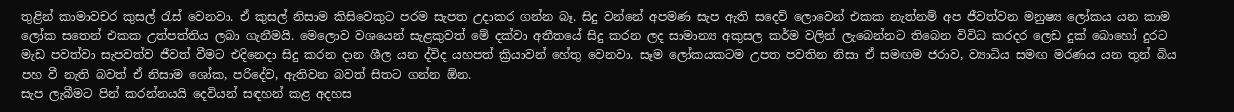තුළින් කාමාවචර කුසල් රැස් වෙනවා. ඒ කුසල් නිසාම කිසිවෙකුට පරම සැපත උදාකර ගන්න බෑ. සිදු වන්නේ අපමණ සැප ඇති සදෙව් ලොවෙන් එකක නැත්නම් අප ජීවත්වන මනුෂ්‍ය ලෝකය යන කාම ලෝක සතෙන් එකක උත්පත්තිය ලබා ගැනීමයි. මෙලොව වශයෙන් සැළකුවත් මේ දක්වා අතීතයේ සිදු කරන ලද සාමාන්‍ය අකුසල කර්ම වලින් ලැබෙන්නට තිබෙන විවිධ කරදර ලෙඩ දුක් බොහෝ දුරට මැඩ පවත්වා සැපවත්ව ජීවත් වීමට එදිනෙදා සිදු කරන දාන ශීල යන ද්විද යහපත් ක්‍රියාවන් හේතු වෙනවා. සෑම ලෝකයකටම උපත පවතින නිසා ඒ සමඟම ජරාව, ව්‍යාධිය සමඟ මරණය යන තුන් බිය පහ වී නැති බවත් ඒ නිසාම ශෝක, පරිදේව, ඇතිවන බවත් සිතට ගන්න ඕන.
සැප ලැබීමට පින් කරන්නයයි දෙවියන් සඳහන් කළ අදහස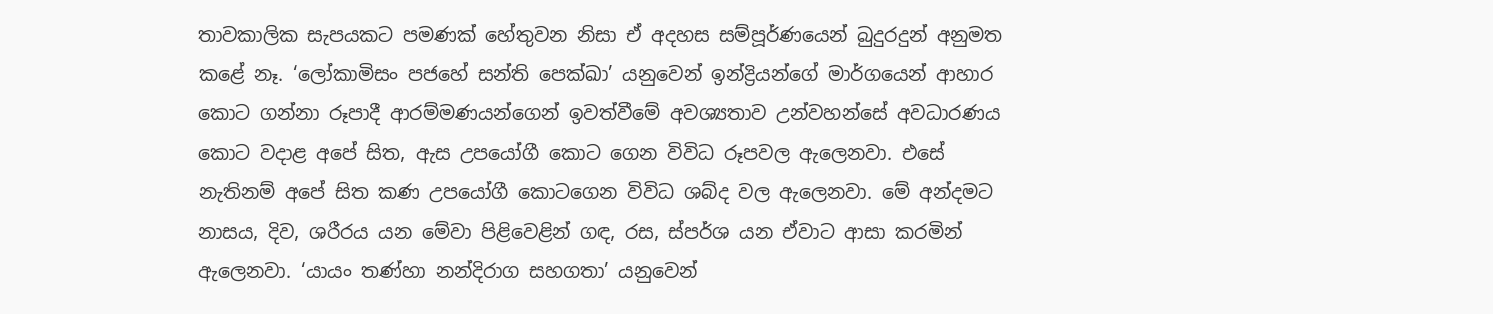තාවකාලික සැපයකට පමණක් හේතුවන නිසා ඒ අදහස සම්පූර්ණයෙන් බුදුරදුන් අනුමත කළේ නෑ. ‘ලෝකාමිසං පජහේ සන්ති පෙක්‍ඛා’ යනුවෙන් ඉන්ද්‍රියන්ගේ මාර්ගයෙන් ආහාර කොට ගන්නා රූපාදී ආරම්මණයන්ගෙන් ඉවත්වීමේ අවශ්‍යතාව උන්වහන්සේ අවධාරණය කොට වදාළ අපේ සිත, ඇස උපයෝගී කොට ගෙන විවිධ රූපවල ඇලෙනවා. එසේ නැතිනම් අපේ සිත කණ උපයෝගී කොටගෙන විවිධ ශබ්ද වල ඇලෙනවා. මේ අන්දමට නාසය, දිව, ශරීරය යන මේවා පිළිවෙළින් ගඳ, රස, ස්පර්ශ යන ඒවාට ආසා කරමින් ඇලෙනවා. ‘යායං තණ්හා නන්දිරාග සහගතා’ යනුවෙන්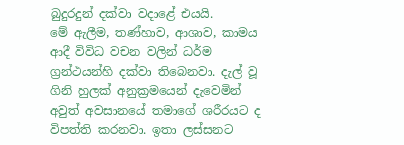බුදුරදුන් දක්වා වදාළේ එයයි.
මේ ඇලීම, තණ්හාව, ආශාව, කාමය ආදී විවිධ වචන වලින් ධර්ම ග්‍රන්ථයන්හි දක්වා තිබෙනවා. දැල් වූ ගිනි හුලක් අනුක්‍රමයෙන් දැවෙමින් අවුත් අවසානයේ තමාගේ ශරීරයට ද විපත්ති කරනවා. ඉතා ලස්සනට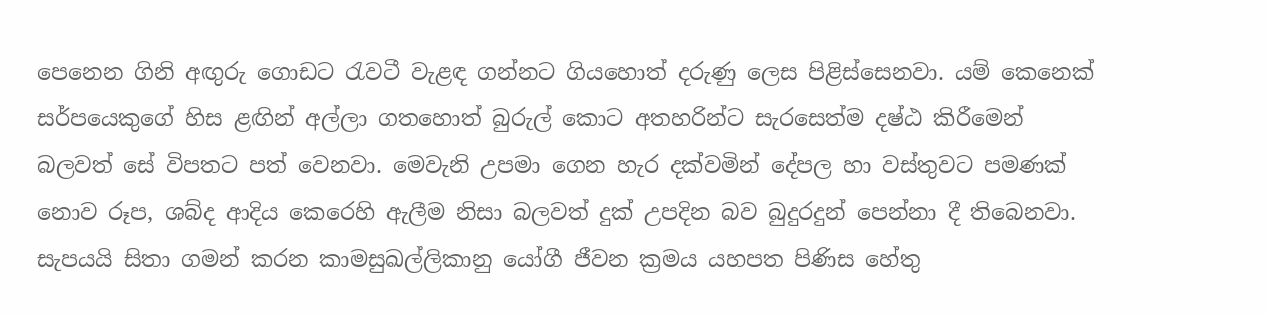පෙනෙන ගිනි අඟුරු ගොඩට රැවටී වැළඳ ගන්නට ගියහොත් දරුණු ලෙස පිළිස්සෙනවා. යම් කෙනෙක් සර්පයෙකුගේ හිස ළඟින් අල්ලා ගතහොත් බුරුල් කොට අතහරින්ට සැරසෙත්ම දෂ්ඨ කිරීමෙන් බලවත් සේ විපතට පත් වෙනවා. මෙවැනි උපමා ගෙන හැර දක්වමින් දේපල හා වස්තුවට පමණක් නොව රූප, ශබ්ද ආදිය කෙරෙහි ඇලීම නිසා බලවත් දුක් උපදින බව බුදුරදුන් පෙන්නා දී තිබෙනවා.
සැපයයි සිතා ගමන් කරන කාමසුඛල්ලිකානු යෝගී ජීවන ක්‍රමය යහපත පිණිස හේතු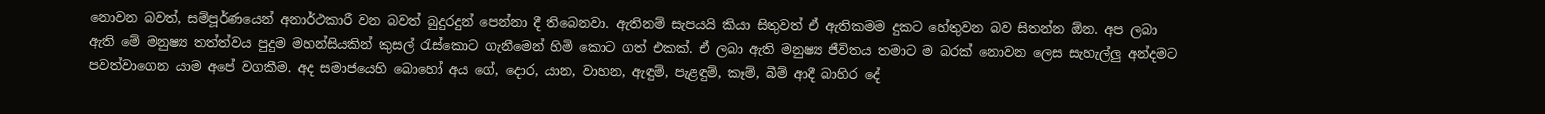නොවන බවත්, සම්පූර්ණයෙන් අනාර්ථකාරී වන බවත් බුදුරදුන් පෙන්නා දී තිබෙනවා. ඇතිනම් සැපයයි කියා සිතුවත් ඒ ඇතිකමම දුකට හේතුවන බව සිතන්න ඕන. අප ලබා ඇති මේ මනුෂ්‍ය තත්ත්වය පුදුම මහන්සියකින් කුසල් රැස්කොට ගැනීමෙන් හිමි කොට ගත් එකක්. ඒ ලබා ඇති මනුෂ්‍ය ජීවිතය තමාට ම බරක් නොවන ලෙස සැහැල්ලු අන්දමට පවත්වාගෙන යාම අපේ වගකීම. අද සමාජයෙහි බොහෝ අය ගේ, දොර, යාන, වාහන, ඇඳුම්, පැළඳුම්, කෑම්, බීම් ආදී බාහිර දේ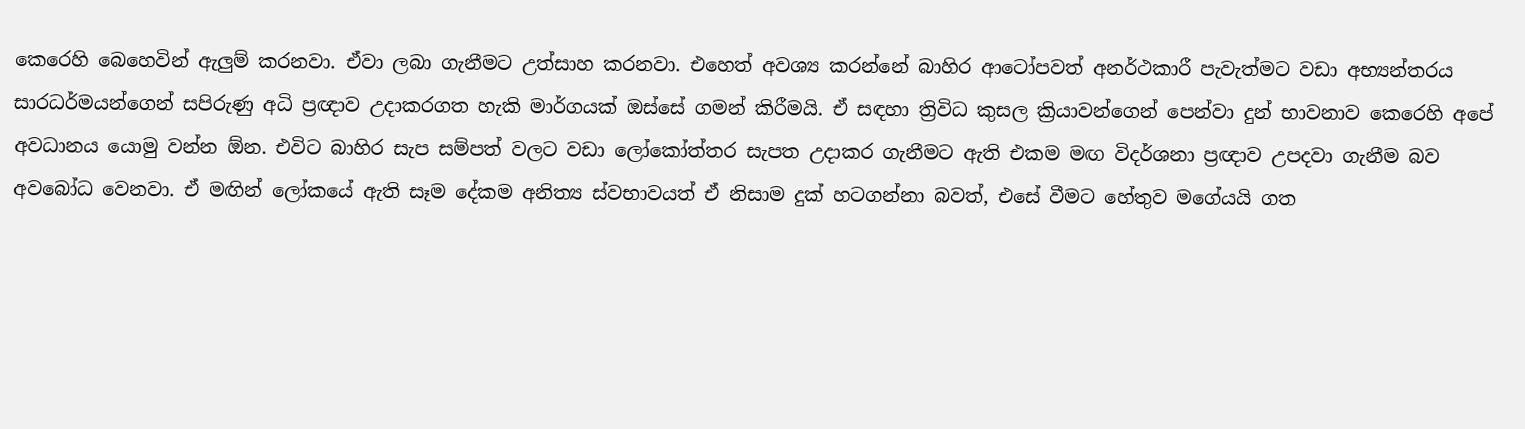කෙරෙහි බෙහෙවින් ඇලුම් කරනවා. ඒවා ලබා ගැනීමට උත්සාහ කරනවා. එහෙත් අවශ්‍ය කරන්නේ බාහිර ආටෝපවත් අනර්ථකාරී පැවැත්මට වඩා අභ්‍යන්තරය සාරධර්මයන්ගෙන් සපිරුණු අධි ප්‍රඥාව උදාකරගත හැකි මාර්ගයක් ඔස්සේ ගමන් කිරීමයි. ඒ සඳහා ත්‍රිවිධ කුසල ක්‍රියාවන්ගෙන් පෙන්වා දුන් භාවනාව කෙරෙහි අපේ අවධානය යොමු වන්න ඕන. එවිට බාහිර සැප සම්පත් වලට වඩා ලෝකෝත්තර සැපත උදාකර ගැනීමට ඇති එකම මඟ විදර්ශනා ප්‍රඥාව උපදවා ගැනීම බව අවබෝධ වෙනවා. ඒ මඟින් ලෝකයේ ඇති සෑම දේකම අනිත්‍ය ස්වභාවයත් ඒ නිසාම දුක් හටගන්නා බවත්, එසේ වීමට හේතුව මගේයයි ගත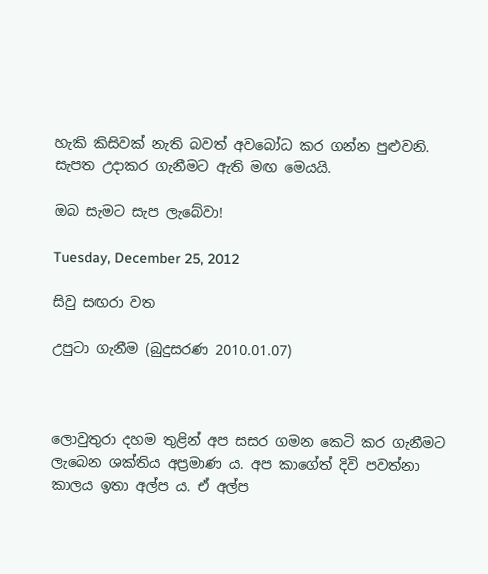හැකි කිසිවක් නැති බවත් අවබෝධ කර ගන්න පුළුවනි. සැපත උදාකර ගැනීමට ඇති මඟ මෙයයි.

ඔබ සැමට සැප ලැබේවා!

Tuesday, December 25, 2012

සිවු සඟරා වත

උපුටා ගැනීම (බුදුසරණ 2010.01.07)



ලොවුතුරා දහම තුළින් අප සසර ගමන කෙටි කර ගැනීමට ලැබෙන ශක්තිය අප්‍රමාණ ය. අප කාගේත් දිවි පවත්නා කාලය ඉතා අල්ප ය. ඒ අල්ප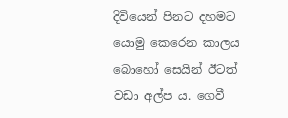දිවියෙන් පිනට දහමට යොමු කෙරෙන කාලය බොහෝ සෙයින් ඊටත් වඩා අල්ප ය. ගෙවී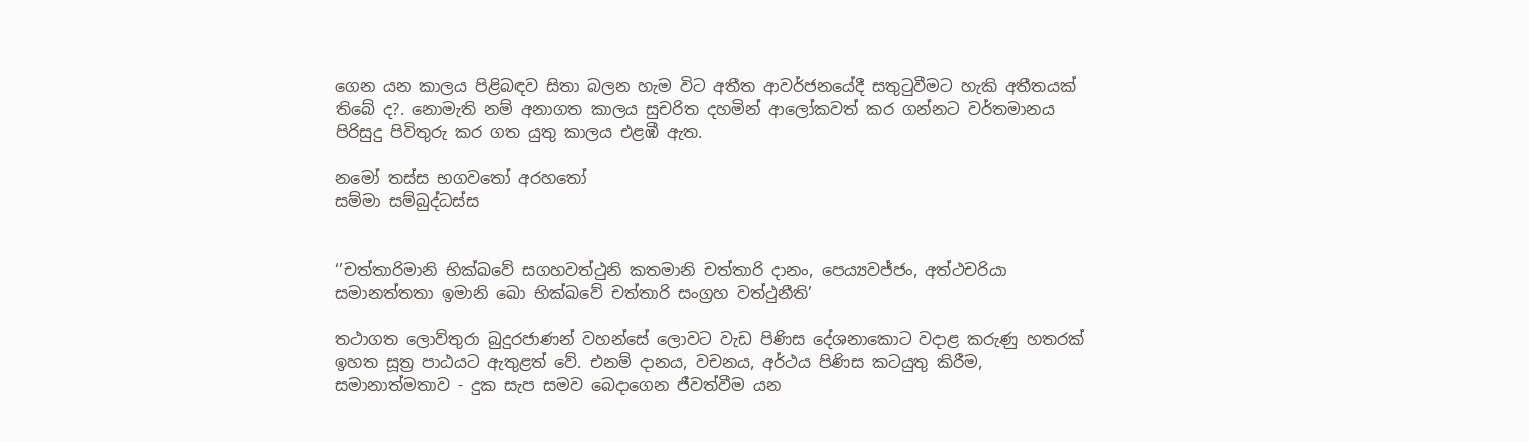ගෙන යන කාලය පිළිබඳව සිතා බලන හැම විට අතීත ආවර්ජනයේදී සතුටුවීමට හැකි අතීතයක් තිබේ ද?. නොමැති නම් අනාගත කාලය සුචරිත දහමින් ආලෝකවත් කර ගන්නට වර්තමානය පිරිසුදු පිවිතුරු කර ගත යුතු කාලය එළඹී ඇත.

නමෝ තස්ස භගවතෝ අරහතෝ
සම්මා සම්බුද්ධස්ස


‘’චත්තාරිමානි භික්ඛවේ සගහවත්ථුනි කතමානි චත්තාරි දානං, පෙය්‍යවජ්ජං, අත්ථචරියා සමානත්තතා ඉමානි ඛො භික්ඛවේ චත්තාරි සංග්‍රහ වත්ථුනීති’

තථාගත ලොව්තුරා බුදුරජාණන් වහන්සේ ලොවට වැඩ පිණිස දේශනාකොට වදාළ කරුණු හතරක් ඉහත සූත්‍ර පාඨයට ඇතුළත් වේ. එනම් දානය, වචනය, අර්ථය පිණිස කටයුතු කිරීම, සමානාත්මතාව - දුක සැප සමව බෙදාගෙන ජීවත්වීම යන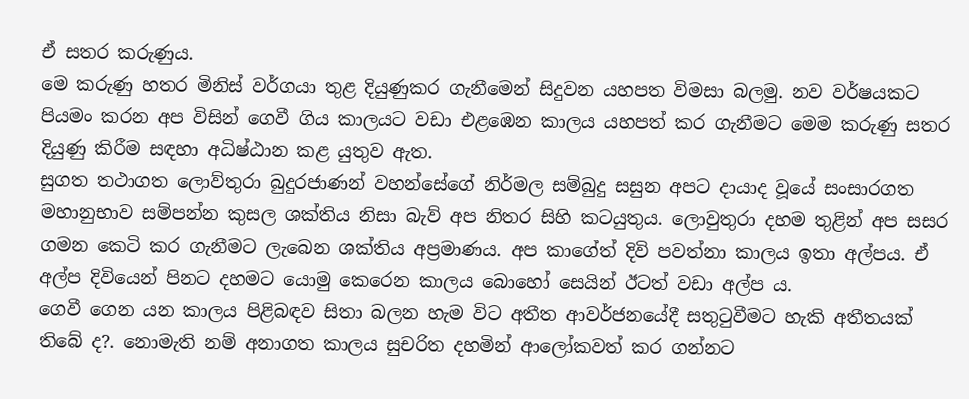ඒ සතර කරුණුය.
මෙ කරුණු හතර මිනිස් වර්ගයා තුළ දියුණුකර ගැනීමෙන් සිදුවන යහපත විමසා බලමු. නව වර්ෂයකට පියමං කරන අප විසින් ගෙවී ගිය කාලයට වඩා එළඹෙන කාලය යහපත් කර ගැනීමට මෙම කරුණු සතර දියුණු කිරීම සඳහා අධිෂ්ඨාන කළ යුතුව ඇත.
සුගත තථාගත ලොව්තුරා බුදුරජාණන් වහන්සේගේ නිර්මල සම්බුදු සසුන අපට දායාද වූයේ සංසාරගත මහානුභාව සම්පන්න කුසල ශක්තිය නිසා බැව් අප නිතර සිහි කටයුතුය. ලොවුතුරා දහම තුළින් අප සසර ගමන කෙටි කර ගැනීමට ලැබෙන ශක්තිය අප්‍රමාණය. අප කාගේත් දිවි පවත්නා කාලය ඉතා අල්පය. ඒ අල්ප දිවියෙන් පිනට දහමට යොමු කෙරෙන කාලය බොහෝ සෙයින් ඊටත් වඩා අල්ප ය.
ගෙවී ගෙන යන කාලය පිළිබඳව සිතා බලන හැම විට අතීත ආවර්ජනයේදී සතුටුවීමට හැකි අතීතයක් තිබේ ද?. නොමැති නම් අනාගත කාලය සුචරිත දහමින් ආලෝකවත් කර ගන්නට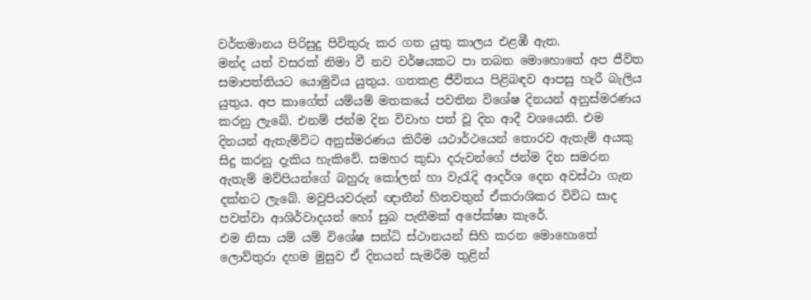වර්තමානය පිරිසුදු පිවිතුරු කර ගත යුතු කාලය එළඹී ඇත.
මන්ද යත් වසරක් නිමා වී නව වර්ෂයකට පා තබන මොහොතේ අප ජීවිත සමාපත්තියට යොමුවිය යුතුය. ගතකළ ජීවිතය පිළිබඳව ආපසු හැරී බැලිය යුතුය. අප කාගේත් යම්යම් මතකයේ පවතින විශේෂ දිනයන් අනුස්මරණය කරනු ලැබේ. එනම් ජන්ම දින විවාහ පත් වූ දින ආදී වශයෙනි. එම දිනයන් ඇතැම්විට අනුස්මරණය කිරීම යථාර්ථයෙන් තොරව ඇතැම් අයකු සිදු කරනු දැකිය හැකිවේ. සමහර කුඩා දරුවන්ගේ ජන්ම දින සමරන ඇතැම් මව්පියන්ගේ බහුරු කෝලන් හා වැරැදි ආදර්ශ දෙන අවස්ථා ගැන දක්නට ලැබේ. මවුපියවරුන් ඥාතීන් හිතවතුන් ඒකරාශිකර විවිධ සාද පවත්වා ආශිර්වාදයන් හෝ සුබ පැතීමක් අපේක්ෂා කැරේ.
එම නිසා යම් යම් විශේෂ සන්ධි ස්ථානයන් සිහි කරන මොහොතේ ලොව්තුරා දහම මුසුව ඒ දිනයන් සැමරීම තුළින්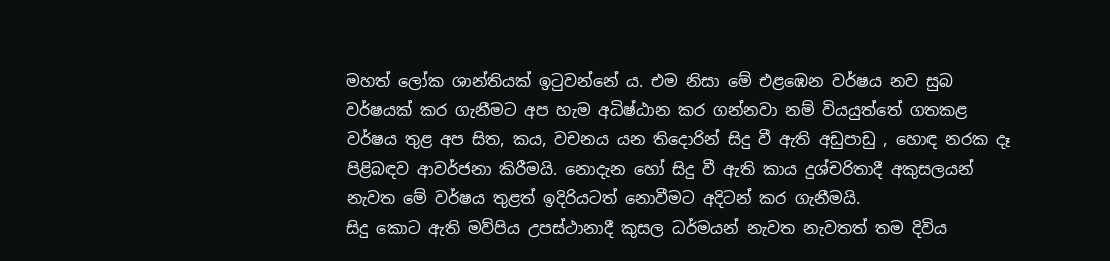මහත් ලෝක ශාන්තියක් ඉටුවන්නේ ය. එම නිසා මේ එළඹෙන වර්ෂය නව සුබ වර්ෂයක් කර ගැනීමට අප හැම අධිෂ්ඨාන කර ගන්නවා නම් වියයුත්තේ ගතකළ වර්ෂය තුළ අප සිත, කය, වචනය යන තිදොරින් සිදු වී ඇති අඩුපාඩු , හොඳ නරක දෑ පිළිබඳව ආවර්ජනා කිරීමයි. නොදැන හෝ සිදු වී ඇති කාය දුශ්චරිතාදී අකුසලයන් නැවත මේ වර්ෂය තුළත් ඉදිරියටත් නොවීමට අදිටන් කර ගැනීමයි.
සිදු කොට ඇති මව්පිය උපස්ථානාදී කුසල ධර්මයන් නැවත නැවතත් තම දිවිය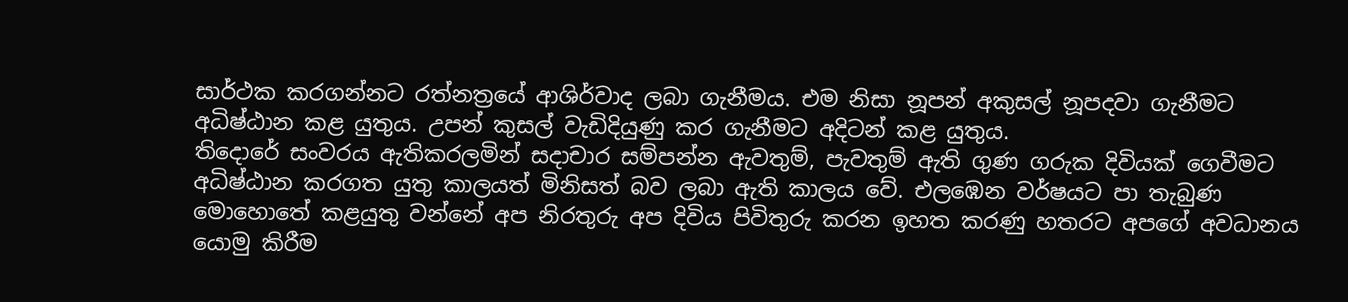සාර්ථක කරගන්නට රත්නත්‍රයේ ආශිර්වාද ලබා ගැනීමය. එම නිසා නූපන් අකුසල් නූපදවා ගැනීමට අධිෂ්ඨාන කළ යුතුය. උපන් කුසල් වැඩිදියුණු කර ගැනීමට අදිටන් කළ යුතුය.
තිදොරේ සංවරය ඇතිකරලමින් සදාචාර සම්පන්න ඇවතුම්, පැවතුම් ඇති ගුණ ගරුක දිවියක් ගෙවීමට අධිෂ්ඨාන කරගත යුතු කාලයත් මිනිසත් බව ලබා ඇති කාලය වේ. එලඹෙන වර්ෂයට පා තැබුණ මොහොතේ කළයුතු වන්නේ අප නිරතුරු අප දිවිය පිවිතුරු කරන ඉහත කරණු හතරට අපගේ අවධානය යොමු කිරීම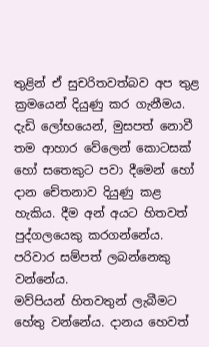තුළින් ඒ සුචරිතවත්බව අප තුළ ක්‍රමයෙන් දියුණු කර ගැනීමය.
දැඩි ලෝභයෙන්, මුසපත් නොවී තම ආහාර වේලෙන් කොටසක් හෝ සතෙකුට පවා දීමෙන් හෝ දාන චේතනාව දියුණු කළ හැකිය. දීම අන් අයට හිතවත් පුද්ගලයෙකු කරගන්නේය. පරිවාර සම්පත් ලබන්නෙකු වන්නේය.
මව්පියන් හිතවතුන් ලැබීමට හේතු වන්නේය. දානය හෙවත්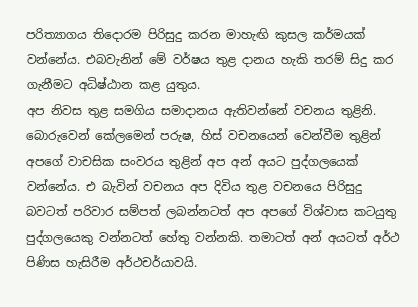පරිත්‍යාගය තිදොරම පිරිසුදු කරන මාහැඟි කුසල කර්මයක් වන්නේය. එබවැනින් මේ වර්ෂය තුළ දානය හැකි තරම් සිදු කර ගැනීමට අධිෂ්ඨාන කළ යුතුය.
අප නිවස තුළ සමගිය සමාදානය ඇතිවන්නේ වචනය තුළිනි. බොරුවෙන් කේලමෙන් පරුෂ, හිස් වචනයෙන් වෙන්වීම තුළින් අපගේ වාචසික සංවරය තුළින් අප අන් අයට පුද්ගලයෙක් වන්නේය. එ බැවින් වචනය අප දිවිය තුළ වචනයෙ පිරිසුදු බවටත් පරිවාර සම්පත් ලබන්නටත් අප අපගේ විශ්වාස කටයුතු පුද්ගලයෙකු වන්නටත් හේතු වන්නකි. තමාටත් අන් අයටත් අර්ථ පිණිස හැසිරීම අර්ථචර්යාවයි.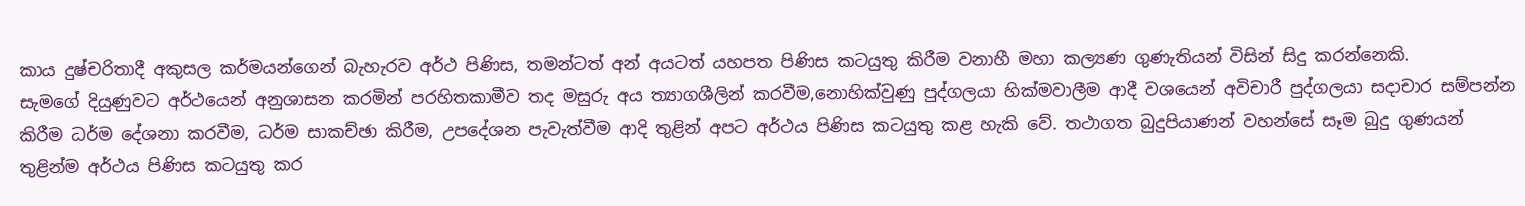කාය දුෂ්චරිතාදී අකුසල කර්මයන්ගෙන් බැහැරව අර්ථ පිණිස, තමන්ටත් අන් අයටත් යහපත පිණිස කටයුතු කිරීම වනාහී මහා කල්‍යණ ගුණැතියන් විසින් සිදු කරන්නෙකි.
සැමගේ දියුණුවට අර්ථයෙන් අනුශාසන කරමින් පරහිතකාමීව තද මසුරු අය ත්‍යාගශීලින් කරවීම,නොහික්වුණු පුද්ගලයා හික්මවාලීම ආදී වශයෙන් අවිචාරී පුද්ගලයා සදාචාර සම්පන්න කිරීම ධර්ම දේශනා කරවීම, ධර්ම සාකච්ඡා කිරීම, උපදේශන පැවැත්වීම ආදි තුළින් අපට අර්ථය පිණිස කටයුතු කළ හැකි වේ. තථාගත බුදුපියාණන් වහන්සේ සෑම බුදු ගුණයන් තුළින්ම අර්ථය පිණිස කටයුතු කර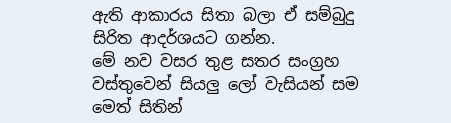ඇති ආකාරය සිතා බලා ඒ සම්බුදු සිරිත ආදර්ශයට ගන්න.
මේ නව වසර තුළ සතර සංග්‍රහ වස්තුවෙන් සියලු ලෝ වැසියන් සම මෙත් සිතින්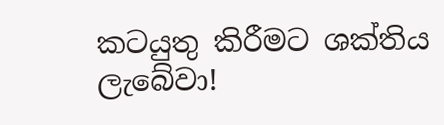කටයුතු කිරීමට ශක්තිය ලැබේවා!